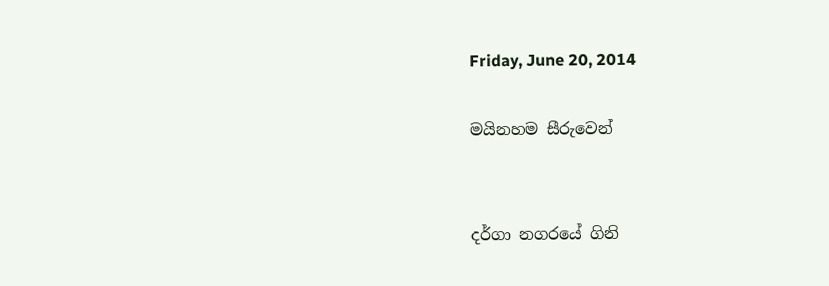Friday, June 20, 2014

මයිනහම සීරුවෙන්


දර්ගා නගරයේ ගිනි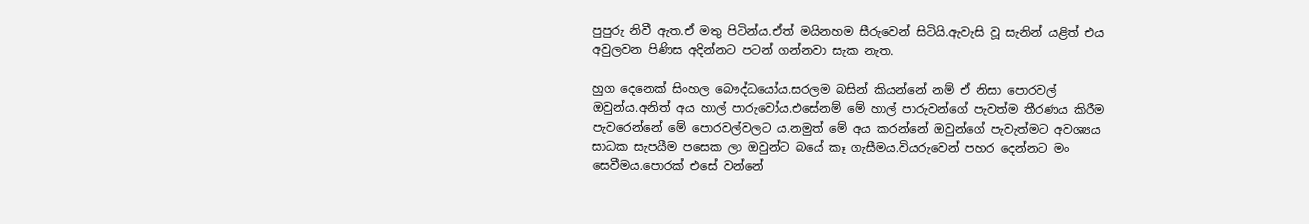පුපුරු නිවී ඇත.ඒ මතු පිටින්ය.ඒත් මයිනහම සීරුවෙන් සිටියි.ඇවැසි වූ සැනින් යළිත් එය අවුලවන පිණිස අදින්නට පටන් ගන්නවා සැක නැත.

හුග දෙනෙක් සිංහල බෞද්ධයෝය.සරලම බසින් කියන්නේ නම් ඒ නිසා පොරවල් ඔවුන්ය.අනිත් අය හාල් පාරුවෝය.එසේනම් මේ හාල් පාරුවන්ගේ පැවත්ම තීරණය කිරීම පැවරෙන්නේ මේ පොරවල්වලට ය.නමුත් මේ අය කරන්නේ ඔවුන්ගේ පැවැත්මට අවශ්‍යය සාධක සැපයීම පසෙක ලා ඔවුන්ට බයේ කෑ ගැසීමය.වියරුවෙන් පහර දෙන්නට මං සෙවීමය.පොරක් එසේ වන්නේ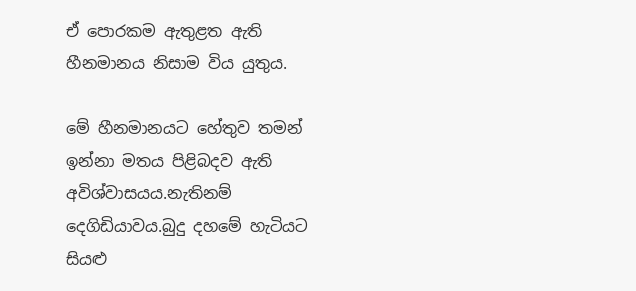ඒ පොරකම ඇතුළත ඇති හීනමානය නිසාම විය යුතුය.

මේ හීනමානයට හේතුව තමන් ඉන්නා මතය පිළිබදව ඇති අවිශ්වාසයය.නැතිනම් දෙගිඩියාවය.බුදු දහමේ හැටියට සියළු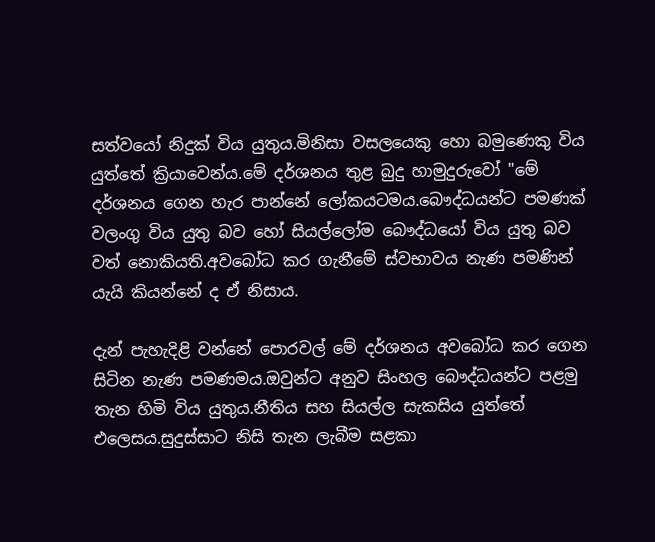සත්වයෝ නිදුක් විය යුතුය.මිනිසා වසලයෙකු හො බමුණෙකු විය යුත්තේ ක්‍රියාවෙන්ය.මේ දර්ශනය තුළ බුදු හාමුදුරුවෝ "මේ දර්ශනය ගෙන හැර පාන්නේ ලෝකයටමය.බෞද්ධයන්ට පමණක් වලංගු විය යුතු බව හෝ සියල්ලෝම බෞද්ධයෝ විය යුතු බව වත් නොකියති.අවබෝධ කර ගැනීමේ ස්වභාවය නැණ පමණින් යැයි කියන්නේ ද ඒ නිසාය.

දැන් පැහැදිළි වන්නේ පොරවල් මේ දර්ශනය අවබෝධ කර ගෙන සිටින නැණ පමණමය.ඔවුන්ට අනුව සිංහල බෞද්ධයන්ට පළමු තැන හිමි විය යුතුය.නීතිය සහ සියල්ල සැකසිය යුත්තේ එලෙසය.සුදුස්සාට නිසි තැන ලැබීම සළකා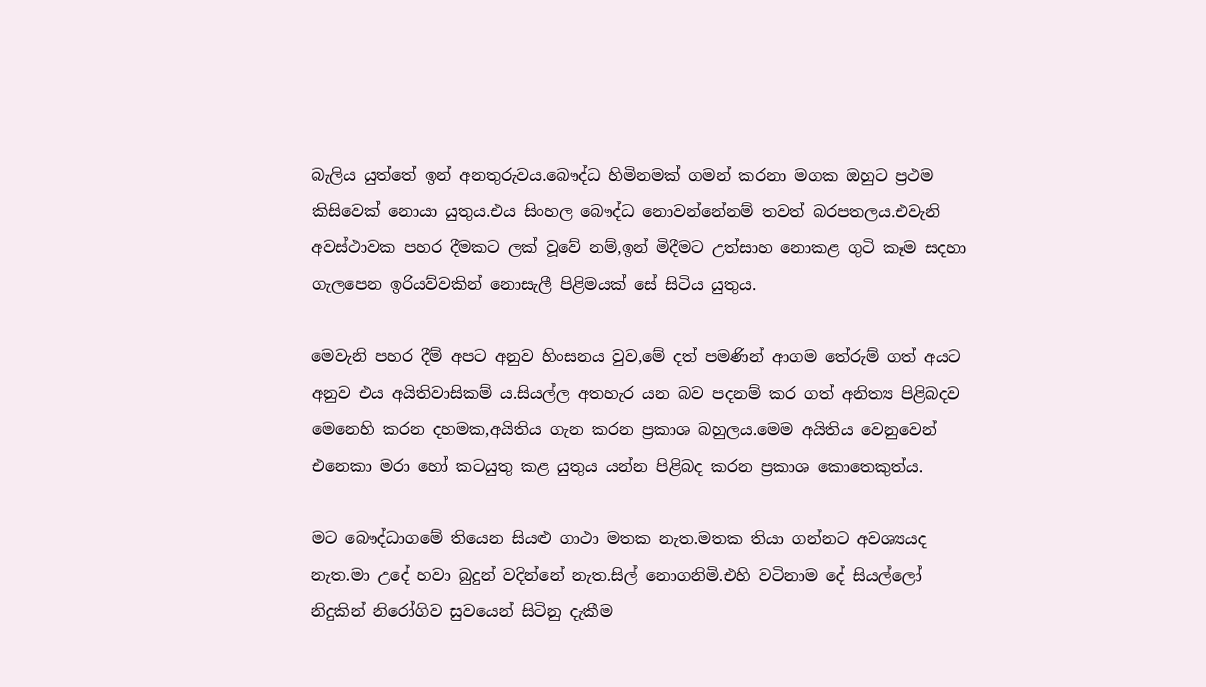බැලිය යුත්තේ ඉන් අනතුරුවය.බෞද්ධ හිමිනමක් ගමන් කරනා මගක ඔහුට ප්‍රථම කිසිවෙක් නොයා යුතුය.එය සිංහල බෞද්ධ නොවන්නේනම් තවත් බරපතලය.එවැනි අවස්ථාවක පහර දීමකට ලක් වූවේ නම්,ඉන් මිදීමට උත්සාහ නොකළ ගුටි කෑම සදහා ගැලපෙන ඉරියව්වකින් නොසැලී පිළිමයක් සේ සිටිය යුතුය.

මෙවැනි පහර දීම් අපට අනුව හිංසනය වුව,මේ දත් පමණින් ආගම තේරුම් ගත් අයට අනුව එය අයිතිවාසිකම් ය.සියල්ල අතහැර යන බව පදනම් කර ගත් අනිත්‍ය පිළිබදව මෙනෙහි කරන දහමක,අයිතිය ගැන කරන ප්‍රකාශ බහුලය.මෙම අයිතිය වෙනුවෙන් එනෙකා මරා හෝ කටයුතු කළ යුතුය යන්න පිළිබද කරන ප්‍රකාශ කොතෙකුත්ය.

මට බෞද්ධාගමේ තියෙන සියළු ගාථා මතක නැත.මතක තියා ගන්නට අවශ්‍යයද නැත.මා උදේ හවා බුදුන් වදින්නේ නැත.සිල් නොගනිමි.එහි වටිනාම දේ සියල්ලෝ නිදුකින් නිරෝගිව සුවයෙන් සිටිනු දැකීම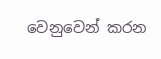වෙනුවෙන් කරන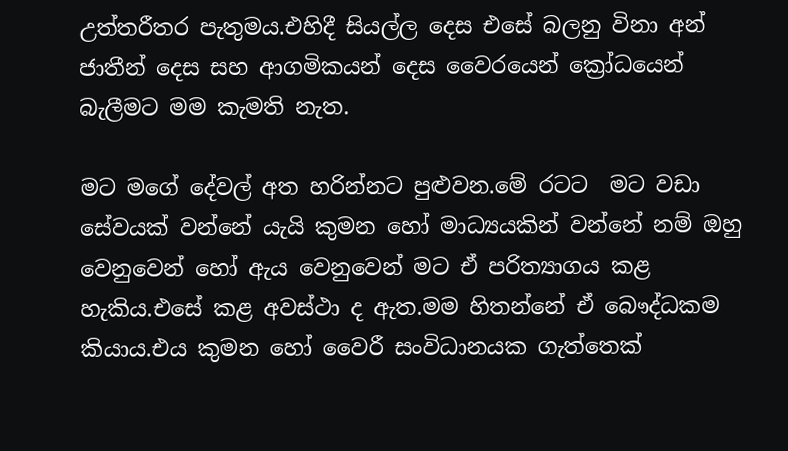උත්තරීතර පැතුමය.එහිදී සියල්ල දෙස එසේ බලනු විනා අන් ජාතීන් දෙස සහ ආගමිකයන් දෙස වෛරයෙන් ක්‍රෝධයෙන් බැලීමට මම කැමති නැත.

මට මගේ දේවල් අත හරින්නට පුළුවන.මේ රටට  මට වඩා සේවයක් වන්නේ යැයි කුමන හෝ මාධ්‍යයකින් වන්නේ නම් ඔහු වෙනුවෙන් හෝ ඇය වෙනුවෙන් මට ඒ පරිත්‍යාගය කළ හැකිය.එසේ කළ අවස්ථා ද ඇත.මම හිතන්නේ ඒ බෞද්ධකම කියාය.එය කුමන හෝ වෛරී සංවිධානයක ගැත්තෙක්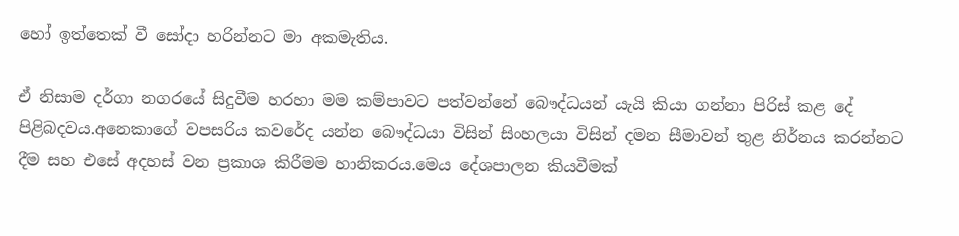හෝ ඉත්තෙක් වී සෝදා හරින්නට මා අකමැතිය.

ඒ නිසාම දර්ගා නගරයේ සිදුවීම හරහා මම කම්පාවට පත්වන්නේ බෞද්ධයන් යැයි කියා ගන්නා පිරිස් කළ දේ පිළිබදවය.අනෙකාගේ වපසරිය කවරේද යන්න බෞද්ධයා විසින් සිංහලයා විසින් දමන සීමාවන් තුළ නිර්නය කරන්නට දීම සහ එසේ අදහස් වන ප්‍රකාශ කිරීමම හානිකරය.මෙය දේශපාලන කියවීමක්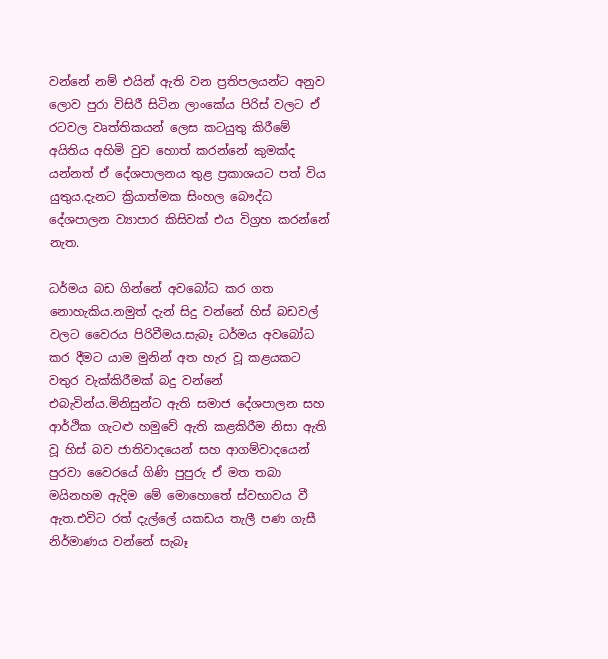වන්නේ නම් එයින් ඇති වන ප්‍රතිපලයන්ට අනුව ලොව පුරා විසිරී සිටින ලාංකේය පිරිස් වලට ඒ රටවල වෘත්තිකයන් ලෙස කටයුතු කිරීමේ අයිතිය අහිමි වුව හොත් කරන්නේ කුමක්ද යන්නත් ඒ දේශපාලනය තුළ ප්‍රකාශයට පත් විය යුතුය.දැනට ක්‍රියාත්මක සිංහල බෞද්ධ දේශපාලන ව්‍යාපාර කිසිවක් එය විග්‍රහ කරන්නේ නැත.

ධර්මය බඩ ගින්නේ අවබෝධ කර ගත නොහැකිය.නමුත් දැන් සිදු වන්නේ හිස් බඩවල් වලට වෛරය පිරිවීමය.සැබෑ ධර්මය අවබෝධ කර දීමට යාම මුනින් අත හැර වූ කළයකට වතුර වැක්කිරීමක් බදු වන්නේ එබැවින්ය.මිනිසුන්ට ඇති සමාජ දේශපාලන සහ ආර්ථික ගැටළු හමුවේ ඇති කළකිරීම නිසා ඇති වූ හිස් බව ජාතිවාදයෙන් සහ ආගම්වාදයෙන් පුරවා වෛරයේ ගිණි පුපුරු ඒ මත තබා මයිනහම ඇදිම මේ මොහොතේ ස්වභාවය වී ඇත.එවිට රත් දැල්ලේ යකඩය තැලී පණ ගැසී නිර්මාණය වන්නේ සැබෑ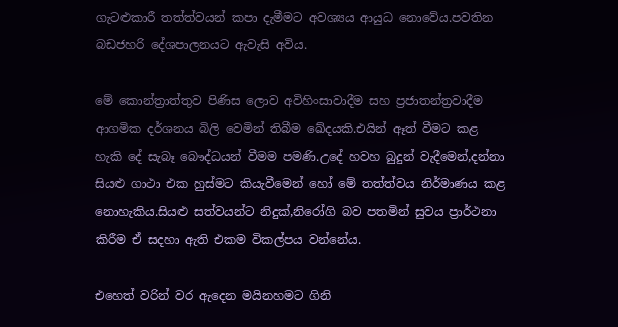ගැටළුකාරී තත්ත්වයන් කපා දැමීමට අවශ්‍යය ආයුධ නොවේය.පවතින බඩජහරි දේශපාලනයට ඇවැසි අවිය.

මේ කොන්ත්‍රාත්තුව පිණිස ලොව අවිහිංසාවාදීම සහ ප්‍රජාතන්ත්‍රවාදීම ආගමික දර්ශනය බිලි වෙමින් තිබීම ඛේදයකි.එයින් ඈත් වීමට කළ හැකි දේ සැබෑ බෞද්ධයන් වීමම පමණි.උදේ හවහ බුදුන් වැදීමෙන්,දන්නා සියළු ගාථා එක හුස්මට කියැවීමෙන් හෝ මේ තත්ත්වය නිර්මාණය කළ නොහැකිය.සියළු සත්වයන්ට නිදුක්,නිරෝගි බව පතමින් සුවය ප්‍රාර්ථනා කිරීම ඒ සදහා ඇති එකම විකල්පය වන්නේය.

එහෙත් වරින් වර ඇදෙන මයිනහමට ගිනි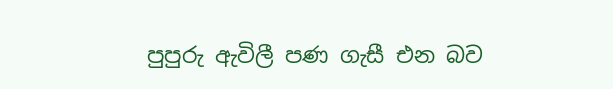පුපුරු ඇවිලී පණ ගැසී එන බව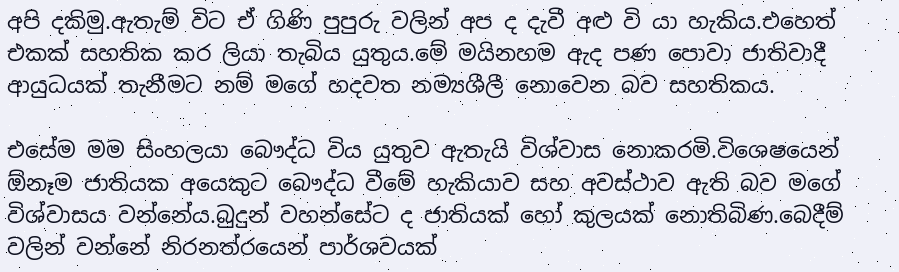අපි දකිමු.ඇතැම් විට ඒ ගිණි පුපුරු වලින් අප ද දැවී අළු වි යා හැකිය.එහෙත් එකක් සහතික කර ලියා තැබිය යුතුය.මේ මයිනහම ඇද පණ පොවා ජාතිවාදී ආයුධයක් තැනීමට නම් මගේ හදවත නම්‍යශීලී නොවෙන බව සහතිකය.

එසේම මම සිංහලයා බෞද්ධ විය යුතුව ඇතැයි විශ්වාස නොකරමි.විශෙෂයෙන් ඕනෑම ජාතියක අයෙකුට බෞද්ධ වීමේ හැකියාව සහ අවස්ථාව ඇති බව මගේ විශ්වාසය වන්නේය.බුදුන් වහන්සේට ද ජාතියක් හෝ කුලයක් නොතිබිණ.බෙදීම් වලින් වන්නේ නිරනත්රයෙන් පාර්ශවයක්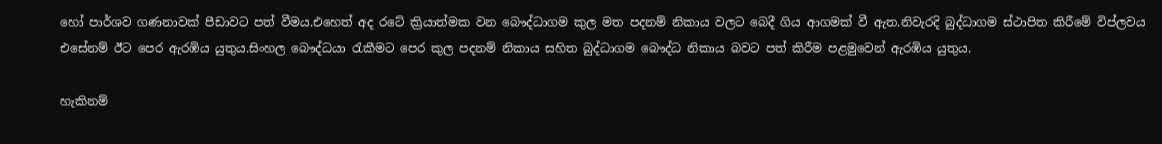හෝ පාර්ශව ගණනාවක් පීඩාවට පත් වීමය.එහෙත් අද රටේ ක්‍රියාත්මක වන බෞද්ධාගම කුල මත පදනම් නිකාය වලට බෙදී ගිය ආගමක් වී ඇත.නිවැරදි බුද්ධාගම ස්ථාපිත කිරීමේ විප්ලවය එසේනම් ඊට පෙර ඇරඹිය යුතුය.සිංහල බෞද්ධයා රැකීමට පෙර කුල පදනම් නිකාය සහිත බුද්ධාගම බෞද්ධ නිකාය බවට පත් කිරීම පළමුවෙන් ඇරඹිය යුතුය.

හැකිනම්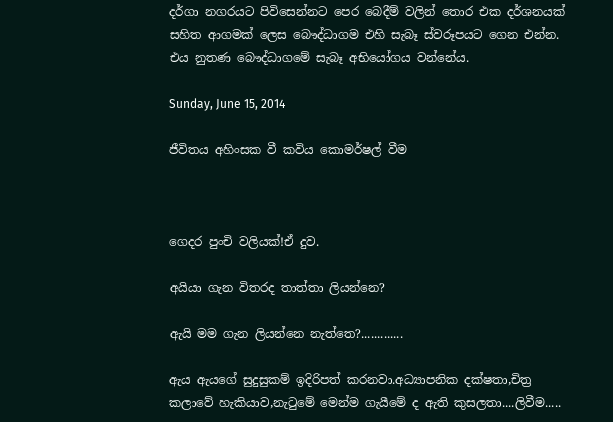දර්ගා නගරයට පිවිසෙන්නට පෙර බෙදීම් වලින් තොර එක දර්ශනයක් සහිත ආගමක් ලෙස බෞද්ධාගම එහි සැබෑ ස්වරූපයට ගෙන එන්න. එය නුතණ බෞද්ධාගමේ සැබෑ අභියෝගය වන්නේය.

Sunday, June 15, 2014

ජීවිතය අහිංසක වී කවිය කොමර්ෂල් වීම



ගෙදර පුංචි වලියක්!ඒ දුව.

අයියා ගැන විතරද තාත්තා ලියන්නෙ?

ඇයි මම ගැන ලියන්නෙ නැත්තෙ?.............

ඇය ඇයගේ සුදුසුකම් ඉදිරිපත් කරනවා.අධ්‍යාපනික දක්ෂතා,චිත්‍ර කලාවේ හැකියාව,නැටුමේ මෙන්ම ගැයීමේ ද ඇති කුසලතා....ලිවීම.....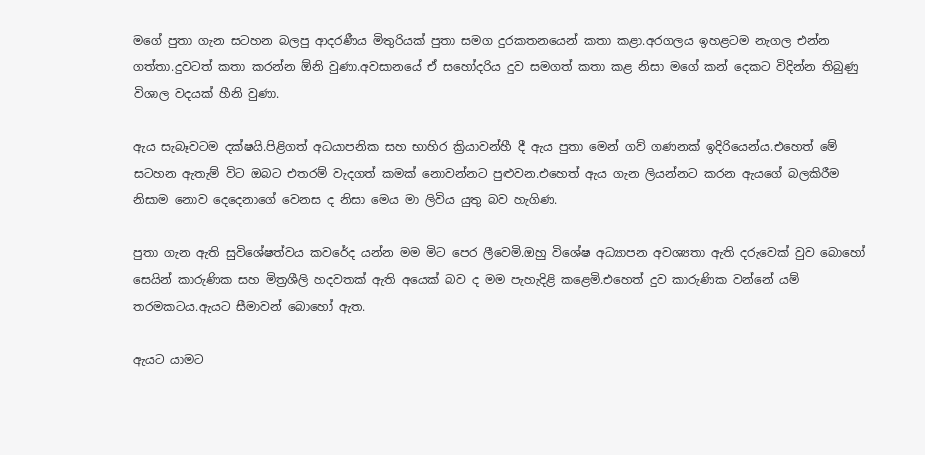මගේ පුතා ගැන සටහන බලපු ආදරණීය මිතුරියක් පුතා සමග දුරකතනයෙන් කතා කළා.අරගලය ඉහළටම නැගල එන්න ගත්තා.දුවටත් කතා කරන්න ඕනි වුණා.අවසානයේ ඒ සහෝදරිය දුව සමගත් කතා කළ නිසා මගේ කන් දෙකට විදින්න තිබුණු විශාල වදයක් හීනි වුණා.

ඇය සැබෑවටම දක්ෂයි.පිළිගත් අධයාපනික සහ භාහිර ක්‍රියාවන්හී දී ඇය පුතා මෙන් ගව් ගණනක් ඉදිරියෙන්ය.එහෙත් මේ සටහන ඇතැම් විට ඔබට එතරම් වැදගත් කමක් නොවන්නට පුළුවන.එහෙත් ඇය ගැන ලියන්නට කරන ඇයගේ බලකිරීම නිසාම නොව දෙදෙනාගේ වෙනස ද නිසා මෙය මා ලිවිය යුතු බව හැගිණ.

පුතා ගැන ඇති සුවිශේෂත්වය කවරේද යන්න මම මිට පෙර ලීවෙමි.ඔහු විශේෂ අධ්‍යාපන අවශ්‍යතා ඇති දරුවෙක් වුව බොහෝ සෙයින් කාරුණික සහ මිත්‍රශීලි හදවතක් ඇති අයෙක් බව ද මම පැහැදිළි කළෙමි.එහෙත් දුව කාරුණික වන්නේ යම් තරමකටය.ඇයට සීමාවන් බොහෝ ඇත.

ඇයට යාමට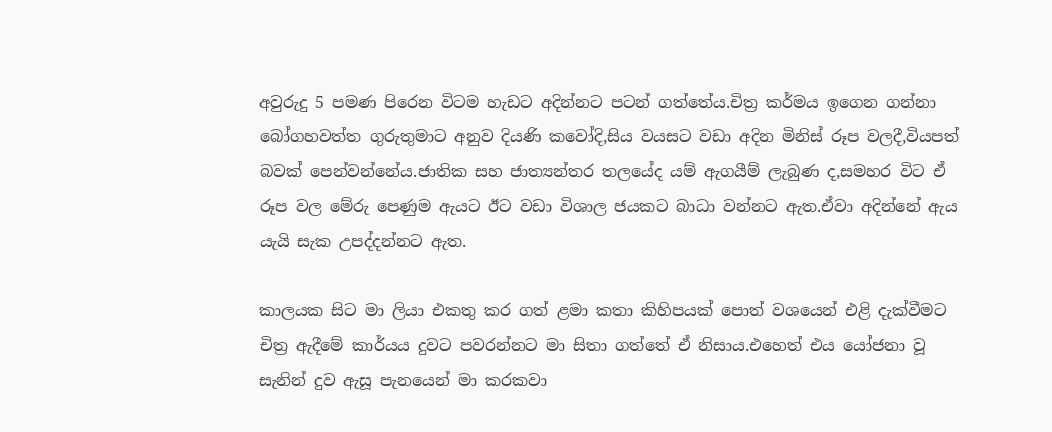අවුරුදු 5 පමණ පිරෙන විටම හැඩට අදින්නට පටන් ගත්තේය.චිත්‍ර කර්මය ඉගෙන ගන්නා බෝගහවත්ත ගුරුතුමාට අනුව දියණි කවෝදි,සිය වයසට වඩා අදින මිනිස් රූප වලදී,වියපත් බවක් පෙන්වන්නේය.ජාතික සහ ජාත්‍යන්තර තලයේද යම් ඇගයීම් ලැබුණ ද,සමහර විට ඒ රූප වල මේරු පෙණුම ඇයට ඊට වඩා විශාල ජයකට බාධා වන්නට ඇත.ඒවා අදින්නේ ඇය යැයි සැක උපද්දන්නට ඇත.

කාලයක සිට මා ලියා එකතු කර ගත් ළමා කතා කිහිපයක් පොත් වශයෙන් එළි දැක්වීමට චිත්‍ර ඇදීමේ කාර්යය දුවට පවරන්නට මා සිතා ගත්තේ ඒ නිසාය.එහෙත් එය යෝජනා වූ සැනින් දුව ඇසූ පැනයෙන් මා කරකවා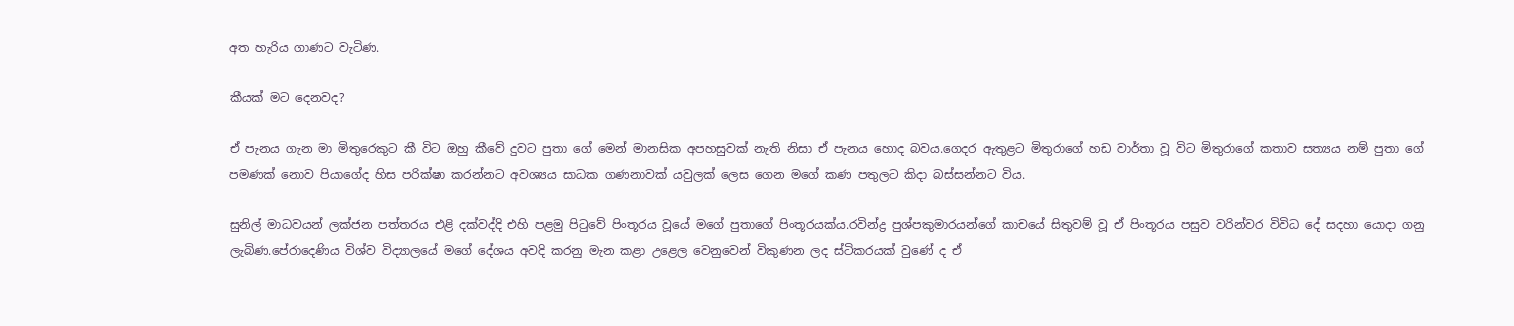අත හැරිය ගාණට වැටිණ.

කීයක් මට දෙනවද?

ඒ පැනය ගැන මා මිතුරෙකුට කී විට ඔහු කීවේ දුවට පුතා ගේ මෙන් මානසික අපහසුවක් නැති නිසා ඒ පැනය හොද බවය.ගෙදර ඇතුළට මිතුරාගේ හඩ වාර්තා වූ විට මිතුරාගේ කතාව සත්‍යය නම් පුතා ගේ පමණක් නොව පියාගේද හිස පරික්ෂා කරන්නට අවශ්‍යය සාධක ගණනාවක් යවුලක් ලෙස ගෙන මගේ කණ පතුලට කිදා බස්සන්නට විය.

සුනිල් මාධවයන් ලක්ජන පත්තරය එළි දක්වද්දි එහි පළමු පිටුවේ පිංතූරය වූයේ මගේ පුතාගේ පිංතූරයක්ය.රවින්ද්‍ර පුශ්පකුමාරයන්ගේ කාචයේ සිතුවම් වූ ඒ පිංතූරය පසුව වරින්වර විවිධ දේ සදහා යොදා ගනු ලැබිණ.පේරාදෙණිය විශ්ව විද්‍යාලයේ මගේ දේශය අවදි කරනු මැන කළා උළෙල වෙනුවෙන් විකුණන ලද ස්ටිකරයක් වුණේ ද ඒ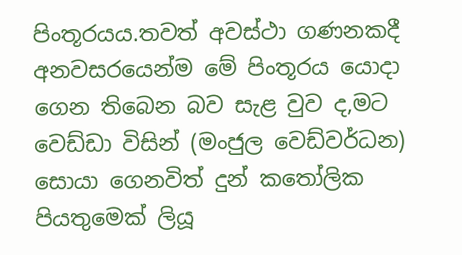පිංතූරයය.තවත් අවස්ථා ගණනකදී අනවසරයෙන්ම මේ පිංතූරය යොදා ගෙන තිබෙන බව සැළ වුව ද,මට වෙඩ්ඩා විසින් (මංජුල වෙඩ්වර්ධන) සොයා ගෙනවිත් දුන් කතෝලික පියතුමෙක් ලියූ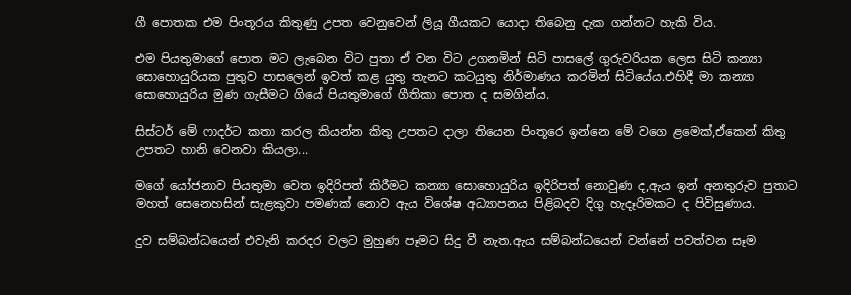ගී පොතක එම පිංතූරය කිතුණු උපත වෙනුවෙන් ලියූ ගීයකට යොදා තිබෙනු දැක ගන්නට හැකි විය.

එම පියතුමාගේ පොත මට ලැබෙන විට පුතා ඒ වන විට උගනමින් සිටි පාසලේ ගුරුවරියක ලෙස සිටි කන්‍යා සොහොයුරියක පුතුව පාසලෙන් ඉවත් කළ යුතු තැනට කටයුතු නිර්මාණය කරමින් සිටියේය.එහිදී මා කන්‍යා සොහොයුරිය මුණ ගැසීමට ගියේ පියතුමාගේ ගීතිකා පොත ද සමගින්ය.

සිස්ටර් මේ ෆාදර්ට කතා කරල කියන්න කිතු උපතට දාලා තියෙන පිංතූරෙ ඉන්නෙ මේ වගෙ ළමෙක්,ඒකෙන් කිතු උපතට හානි වෙනවා කියලා...

මගේ යෝජනාව පියතුමා වෙත ඉදිරිපත් කිරීමට කන්‍යා සොහොයුරිය ඉදිරිපත් නොවුණ ද,ඇය ඉන් අනතුරුව පුතාට මහත් සෙනෙහසින් සැළකුවා පමණක් නොව ඇය විශේෂ අධ්‍යාපනය පිළිබදව දිගු හැදෑරිමකට ද පිවිසුණාය.

දුව සම්බන්ධයෙන් එවැනි කරදර වලට මුහුණ පෑමට සිදු වී නැත.ඇය සම්බන්ධයෙන් වන්නේ පවත්වන සෑම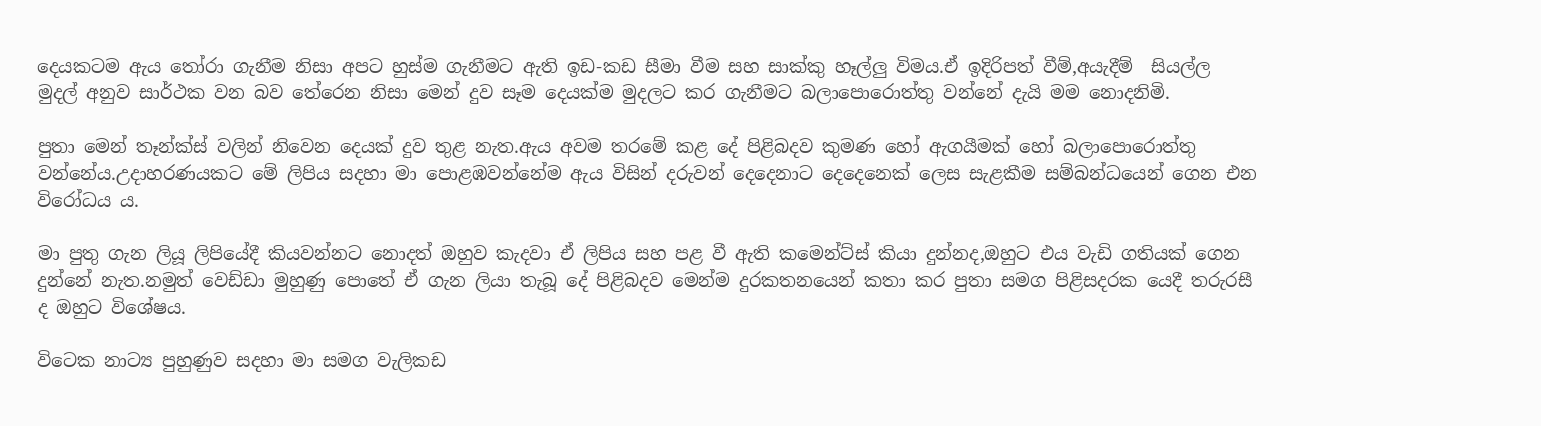දෙයකටම ඇය තෝරා ගැනීම නිසා අපට හුස්ම ගැනීමට ඇති ඉඩ-කඩ සීමා වීම සහ සාක්කු හෑල්ලු විමය.ඒ ඉදිරිපත් වීම්,අයැදීම්  සියල්ල මුදල් අනුව සාර්ථක වන බව තේරෙන නිසා මෙන් දුව සෑම දෙයක්ම මුදලට කර ගැනීමට බලාපොරොත්තු වන්නේ දැයි මම නොදනිමි.

පුතා මෙන් තෑන්ක්ස් වලින් නිවෙන දෙයක් දුව තුළ නැත.ඇය අවම තරමේ කළ දේ පිළිබදව කුමණ හෝ ඇගයීමක් හෝ බලාපොරොත්තු වන්නේය.උදාහරණයකට මේ ලිපිය සදහා මා පොළඹවන්නේම ඇය විසින් දරුවන් දෙදෙනාට දෙදෙනෙක් ලෙස සැළකීම සම්බන්ධයෙන් ගෙන එන විරෝධය ය.

මා පුතු ගැන ලියූ ලිපියේදී කියවන්නට නොදත් ඔහුව කැදවා ඒ ලිපිය සහ පළ වී ඇති කමෙන්ට්ස් කියා දුන්නද,ඔහුට එය වැඩි ගතියක් ගෙන දුන්නේ නැත.නමුත් වෙඩ්ඩා මුහුණු පොතේ ඒ ගැන ලියා තැබූ දේ පිළිබදව මෙන්ම දුරකතනයෙන් කතා කර පුතා සමග පිළිසදරක යෙදී තරුරසී ද ඔහුට විශේෂය.

විටෙක නාට්‍ය පුහුණුව සදහා මා සමග වැලිකඩ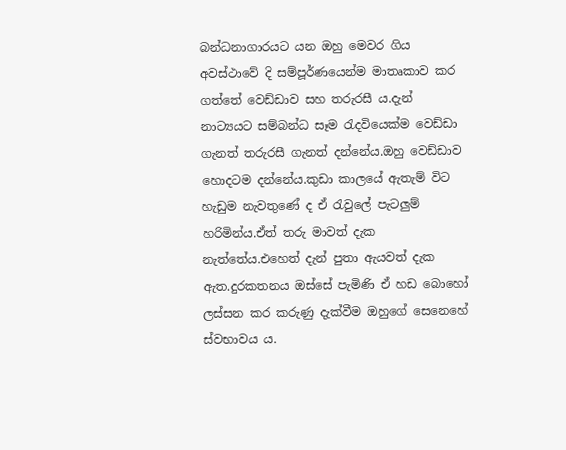බන්ධනාගාරයට යන ඔහු මෙවර ගිය අවස්ථාවේ දි සම්පූර්ණයෙන්ම මාතෘකාව කර ගත්තේ වෙඩ්ඩාව සහ තරුරසී ය.දැන් නාට්‍යයට සම්බන්ධ සෑම රැදවියෙක්ම වෙඩ්ඩා ගැනත් තරුරසී ගැනත් දන්නේය.ඔහු වෙඩ්ඩාව හොදටම දන්නේය.කුඩා කාලයේ ඇතැම් විට හැඩුම නැවතුණේ ද ඒ රැවුලේ පැටලුම් හරිමින්ය.ඒත් තරු මාවත් දැක නැත්තේය.එහෙත් දැන් පුතා ඇයවත් දැක ඇත.දුරකතනය ඔස්සේ පැමිණි ඒ හඩ බොහ‍ෝ ලස්සන කර කරුණු දැක්වීම ඔහුගේ සෙනෙහේ ස්වභාවය ය.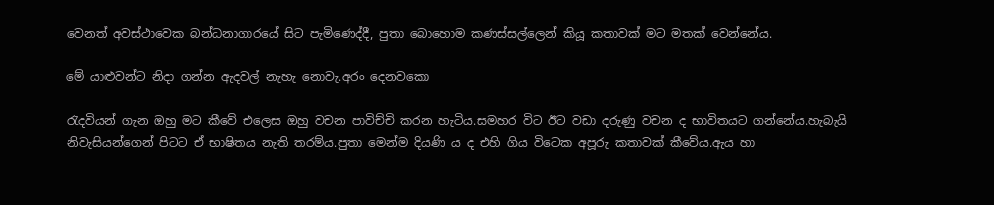වෙනත් අවස්ථාවෙක බන්ධනාගාරයේ සිට පැමිණෙද්දී, පුතා බොහොම කණස්සල්ලෙන් කියූ කතාවක් මට මතක් වෙන්නේය.

මේ යාළුවන්ට නිදා ගන්න ඇදවල් නැහැ නොවැ.අරං දෙනවකො

රැදවියන් ගැන ඔහු මට කීවේ එලෙස ඔහු වචන පාවිච්චි කරන හැටිය.සමහර විට ඊට වඩා දරුණු වචන ද භාවිතයට ගන්නේය.හැබැයි නිවැසියන්ගෙන් පිටට ඒ භාෂිතය නැති තරම්ය.පුතා මෙන්ම දියණි ය ද එහි ගිය විටෙක අපූරු කතාවක් කීවේය.ඇය හා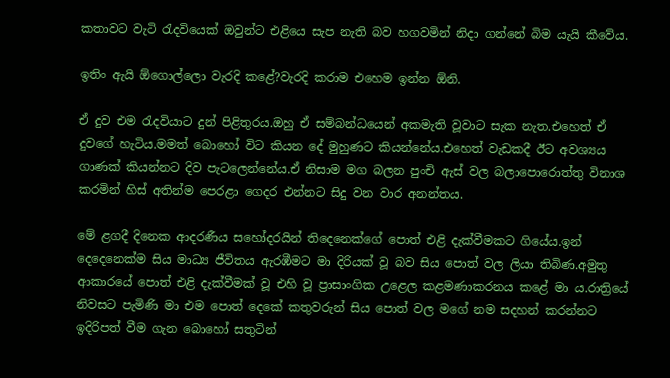කතාවට වැටි රැදවියෙක් ඔවුන්ට එළියෙ සැප නැති බව හගවමින් නිදා ගන්නේ බිම යැයි කීවේය.

ඉතිං ඇයි ඕගොල්ලො වැරදි කළේ?වැරදි කරාම එහෙම ඉන්න ඕනි.

ඒ දුව එම රැදවියාට දුන් පිළිතුරය.ඔහු ඒ සම්බන්ධයෙන් අකමැති වූවාට සැක නැත.එහෙත් ඒ දුවගේ හැටිය.මමත් බොහෝ විට කියන දේ මුහුණට කියන්නේය.එහෙත් වැඩකදී ඊට අවශ්‍යය ගාණක් කියන්නට දිව පැටලෙන්නේය.ඒ නිසාම මග බලන පුංචි ඇස් වල බලාපොරොත්තු විනාශ කරමින් හිස් අතින්ම පෙරළා ගෙදර එන්නට සිදු වන වාර අනන්තය.

මේ ළගදී දිනෙක ආදරණීය සහෝදරයින් තිදෙනෙක්ගේ පොත් එළි දැක්වීමකට ගියේය.ඉන් දෙදෙනෙක්ම සිය මාධ්‍ය ජීවිතය ඇරඹීමට මා දිරියක් වූ බව සිය පොත් වල ලියා තිබිණ.අමුතු ආකාරයේ පොත් එළි දැක්වීමක් වූ එහි වූ ප්‍රාසාංගික උළෙල කළමණාකරනය කළේ මා ය.රාත්‍රියේ නිවසට පැමිණි මා එම පොත් දෙකේ කතුවරුන් සිය පොත් වල මගේ නම සදහන් කරන්නට ඉදිරිපත් වීම ගැන බොහෝ සතුටින්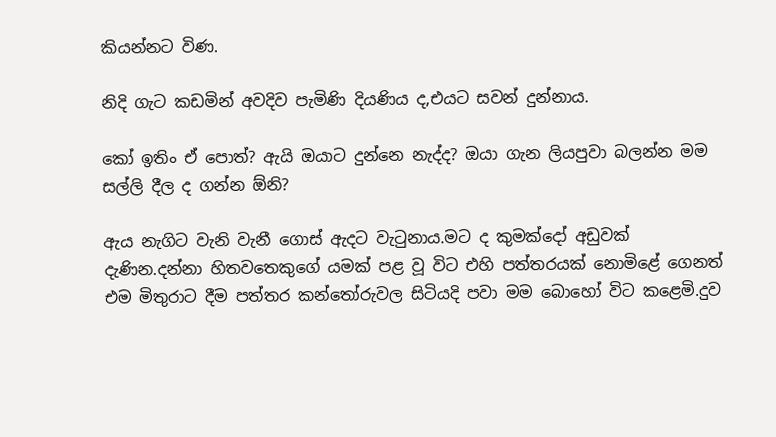කියන්නට විණ.

නිදි ගැට කඩමින් අවදිව පැමිණි දියණිය ද,එයට සවන් දුන්නාය.

කෝ ඉතිං ඒ පොත්? ඇයි ඔයාට දුන්නෙ නැද්ද? ඔයා ගැන ලියපුවා බලන්න මම සල්ලි දීල ද ගන්න ඕනි?

ඇය නැගිට වැනි වැනී ගොස් ඇදට වැටුනාය.මට ද කුමක්දෝ අඩුවක් දැණින.දන්නා හිතවතෙකුගේ යමක් පළ වූ විට එහි පත්තරයක් නොමිළේ ගෙනත් එම මිතුරාට දීම පත්තර කන්තෝරුවල සිටියදි පවා මම බොහෝ විට කළෙමි.දුව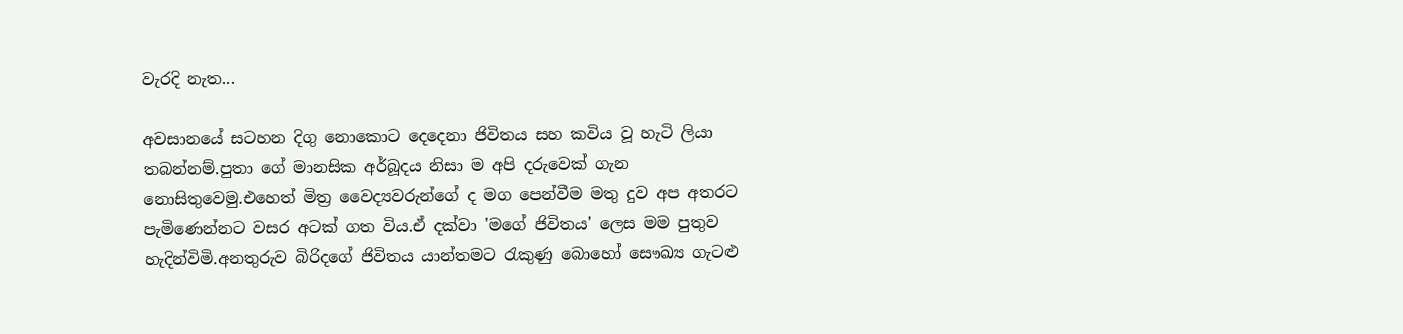වැරදි නැත...

අවසානයේ සටහන දිගු නොකොට දෙදෙනා ජිවිතය සහ කවිය වූ හැටි ලියා තබන්නම්.පුතා ගේ මානසික අර්බූදය නිසා ම අපි දරුවෙක් ගැන නොසිතුවෙමු.එහෙත් මිත්‍ර වෛද්‍යවරුන්ගේ ද මග පෙන්වීම මතු දුව අප අතරට පැමිණෙන්නට වසර අටක් ගත විය.ඒ දක්වා 'මගේ ජිවිතය' ලෙස මම පුතුව හැදින්විමි.අනතුරුව බිරිදගේ ජිවිතය යාන්තමට රැකුණු බොහෝ සෞඛ්‍ය ගැටළු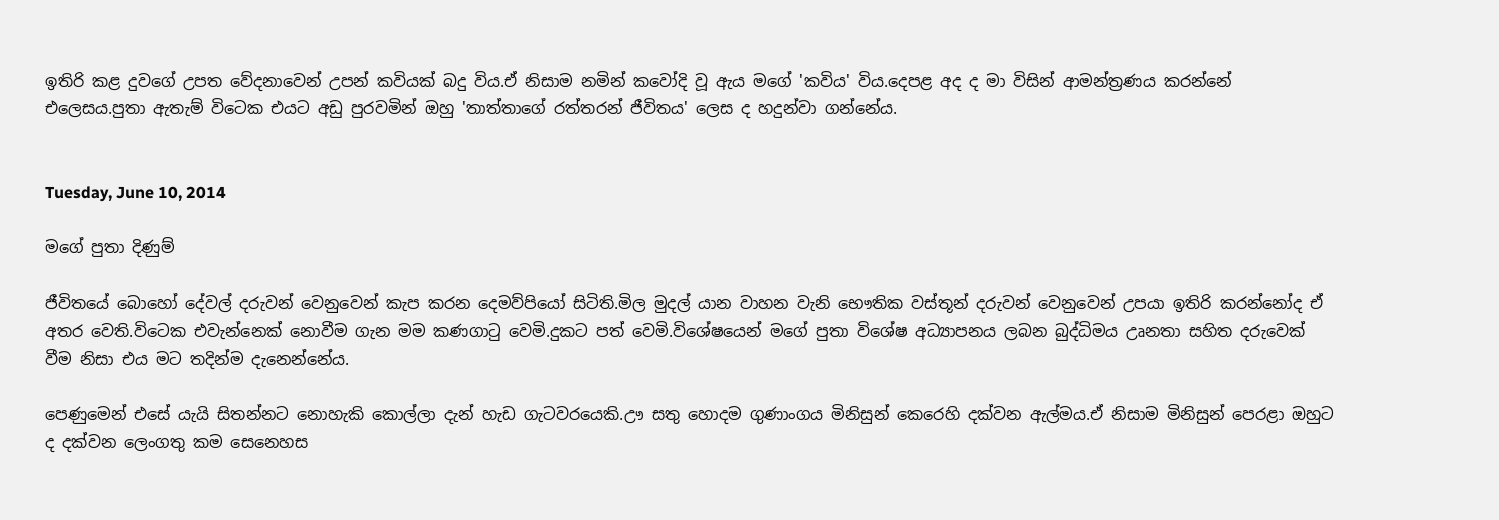ඉතිරි කළ දුවගේ උපත වේදනාවෙන් උපන් කවියක් බදු විය.ඒ නිසාම නමින් කවෝදි වූ ඇය මගේ 'කවිය' විය.දෙපළ අද ද මා විසින් ආමන්ත්‍රණය කරන්නේ එලෙසය.පුතා ඇතැම් විටෙක එයට අඩු පුරවමින් ඔහු 'තාත්තාගේ රත්තරන් ජීවිතය' ලෙස ද හදුන්වා ගන්නේය.


Tuesday, June 10, 2014

මගේ පුතා දිණුම්

ජීවිතයේ බොහෝ දේවල් දරුවන් වෙනුවෙන් කැප කරන දෙමව්පියෝ සිටිති.මිල මුදල් යාන වාහන වැනි භෞතික වස්තූන් දරුවන් වෙනුවෙන් උපයා ඉතිරි කරන්නෝද ඒ අතර වෙති.විටෙක එවැන්නෙක් නොවීම ගැන මම කණගාටු වෙමි.දුකට පත් වෙමි.විශේෂයෙන් මගේ පුතා විශේෂ අධ්‍යාපනය ලබන බුද්ධිමය උෘනතා සහිත දරුවෙක් වීම නිසා එය මට තදින්ම දැනෙන්නේය.

පෙණුමෙන් එසේ යැයි සිතන්නට නොහැකි කොල්ලා දැන් හැඩ ගැටවරයෙකි.ඌ සතු හොදම ගුණාංගය මිනිසුන් කෙරෙහි දක්වන ඇල්මය.ඒ නිසාම මිනිසුන් පෙරළා ඔහුට ද දක්වන ලෙංගතු කම සෙනෙහස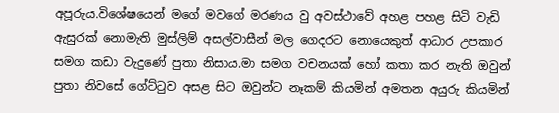අපූරුය.විශේෂයෙන් මගේ මවගේ මරණය වු අවස්ථාවේ අහළ පහළ සිටි වැඩි ඇසුරක් නොමැති මුස්ලිම් අසල්වාසීන් මල ගෙදරට නොයෙකුත් ආධාර උපකාර සමග කඩා වැදුණේ පුතා නිසාය.මා සමග වචනයක් හෝ කතා කර නැති ඔවුන් පුතා ‍නිවසේ ගේට්ටුව අසළ සිට ඔවුන්ට නෑකම් කියමින් අමතන අයුරු කියමින්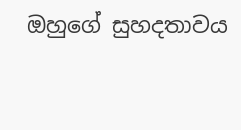ඔහුගේ සුහදතාවය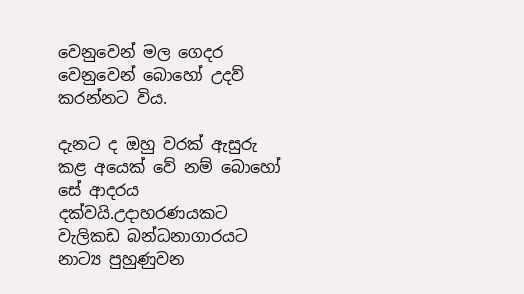වෙනුවෙන් මල ගෙදර වෙනුවෙන් බොහෝ උදව් කරන්නට විය.

දැනට ද ඔහු වරක් ඇසුරු කළ අයෙක් වේ නම් බොහෝ සේ ආදරය දක්වයි.උදාහරණයකට වැලිකඩ බන්ධනාගාරයට නාට්‍ය පුහුණුවන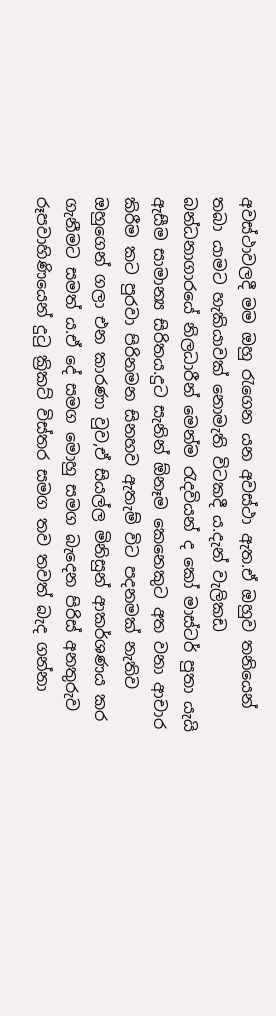අවස්ථාවලදී මම ඔහු රැගෙන යන අවස්ථා ඇත.ඒ ඔහුව තනියෙන් තබා යාමට හැකියාවක් නොමැති විටකදී ය.දැන් වැලිකඩ බන්ධනාගාරයේ නිලධාරීන් මෙන්ම රැදවියන් ද කෝ මාස්ටර් පුතා යැයි ඇසීම සාමාන්‍ය සිරිතය.දුට සැනින් ඕනෑම කෙනෙකුට අත වනා ආචාර කිරීම කට පුරවා පිරිනමන සිනහව ඇතැම් විට පදනමක් නැතිව ඔහුගෙන් ගලා එන කාරණා වුව,ඒ සියල්ල මිනිසුන් ආකර්ශණය කර ගැනීමට සමත් ය.ඒ දේ සමග මොහු සමග බැදෙන පිරිස් අනතුරුව රූපවාහිණියෙන් දුටු ක්‍රිකට් විස්තර සමග තව තවත් බැද ගන්නා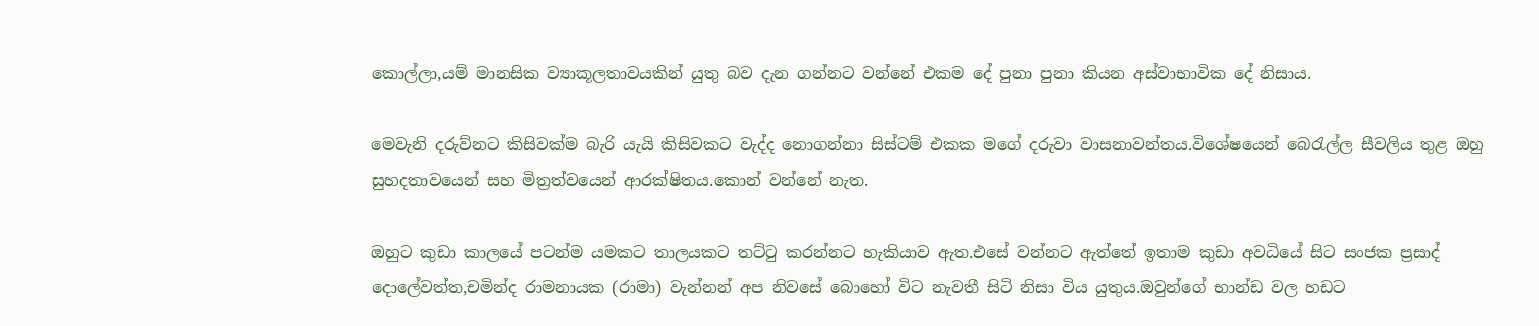කොල්ලා,යම් මානසික ව්‍යාකූලතාවයකින් යුතු බව දැන ගන්නට වන්නේ එකම දේ පුනා පුනා කියන අස්වාභාවික දේ නිසාය.

මෙවැනි දරුව්නට කිසිවක්ම බැරි යැයි කිසිවකට වැද්ද නොගන්නා සිස්ටම් එකක මගේ දරුවා වාසනාවන්තය.විශේෂයෙන් බෙරැල්ල සීවලිය තුළ ඔහු සුහදතාවයෙන් සහ මිත්‍රත්වයෙන් ආරක්ෂිතය.කොන් වන්නේ නැත.

ඔහුට කුඩා කා‍ලයේ පටන්ම යමකට තාලයකට තට්ටු කරන්නට හැකියාව ඇත.එසේ වන්නට ඇත්තේ ඉතාම කුඩා අවධියේ සිට සංජක ප්‍රසාද් දොලේවත්ත,චමින්ද රාමනායක (රාමා) වැන්නන් අප නිවසේ බොහෝ විට නැවතී සිටි නිසා විය යුතුය.ඔවුන්ගේ භාන්ඩ වල හඩට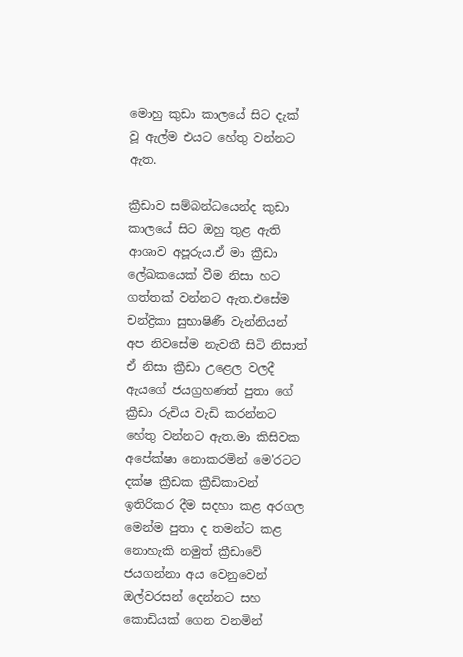මොහු කුඩා කාලයේ සිට දැක් වූ ඇල්ම එයට හේතු වන්නට ඇත.

ක්‍රීඩාව සම්බන්ධයෙන්ද කුඩා කාලයේ සිට ඔහු තුළ ඇති ආශාව අපූරුය.ඒ මා ක්‍රීඩා ලේඛකයෙක් වීම නිසා හට ගත්තක් වන්නට ඇත.එසේම චන්ද්‍රිකා සුභාෂිණී වැන්නියන් අප නිවසේම නැවතී සිටි නිසාත් ඒ නිසා ක්‍රීඩා උළෙල වලදී ඇයගේ ජයග්‍රහණත් පුතා ගේ ක්‍රීඩා රුචිය වැඩි කරන්නට හේතු වන්නට ඇත.මා කිසිවක අපේක්ෂා නොකරමින් මෙ'රටට දක්ෂ ක්‍රීඩක ක්‍රීඩිකාවන් ඉතිරිකර දීම සදහා කළ අරගල මෙන්ම පුතා ද තමන්ට කළ නොහැකි නමුත් ක්‍රීඩාවේ ජයගන්නා අය වෙනුවෙන් ඔල්වරසන් දෙන්නට සහ කොඩියක් ගෙන වනමින්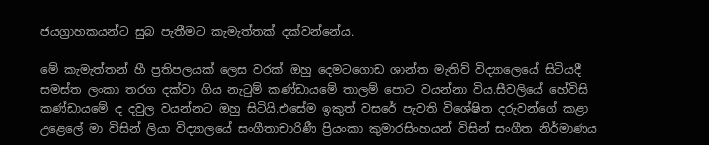ජයග්‍රාහකයන්ට සුබ පැතීමට කැමැත්තක් දක්වන්නේය.

මේ කැමැත්තන් හී ප්‍රතිපලයක් ලෙස වරක් ඔහු දෙමටගොඩ ශාන්ත මැතිව් විද්‍යාලෙයේ සිටියදී සමස්ත ලංකා තරග දක්වා ගිය නැටුම් කණ්ඩායමේ තාලම් පොට වයන්නා විය.සීවලියේ හේවිසි කණ්ඩායමේ ද දවුල වයන්නට ඔහු සිටියි.එසේම ඉකුත් වසරේ පැවති විශේෂිත දරුවන්ගේ කළා උළෙලේ මා විසින් ලියා විද්‍යාලයේ සංගීතාචාරිණී ප්‍රියංකා කුමාරසිංහයන් විසින් සංගීත නිර්මාණය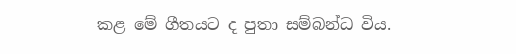කළ මේ ගීතයට ද පුතා සම්බන්ධ විය.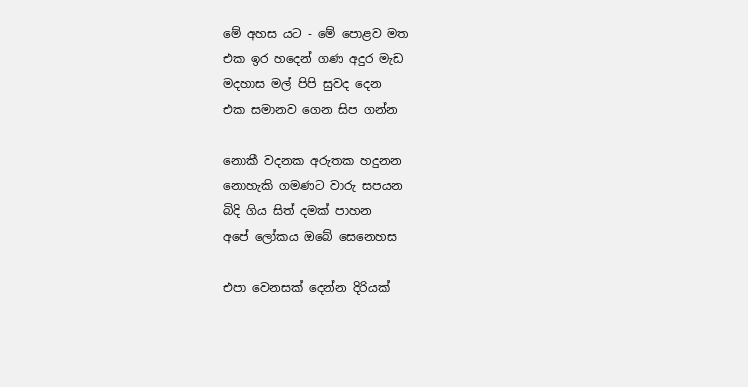මේ අහස යට - මේ පොළව මත
එක ඉර හදෙන් ගණ අදුර මැඩ
මදහාස මල් පිපි සුවද දෙන
එක සමානව ගෙන සිප ගන්න

නොකී වදනක අරුතක හදුනන
නොහැකි ගමණට වාරු සපයන
බිදි ගිය සිත් දමක් පාහන
අපේ ලෝකය ඔබේ සෙනෙහස

එපා වෙනසක් දෙන්න දිරියක්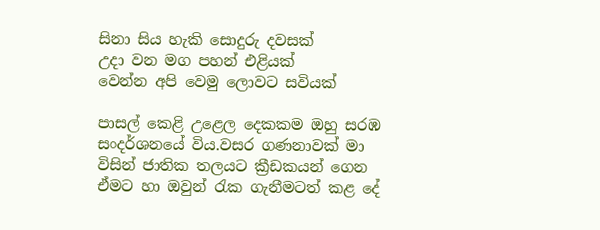සිනා සිය හැකි සොදුරු දවසක්
උදා වන මග පහන් එළියක්
වෙන්න අපි වෙමු ලොවට සවියක්

පාසල් කෙළි උළෙල දෙකකම ඔහු සරඹ සංදර්ශනයේ විය.වසර ගණනාවක් මා විසින් ජාතික තලයට ක්‍රීඩකයන් ගෙන ඒමට හා ඔවුන් රැක ගැනීමටත් කළ දේ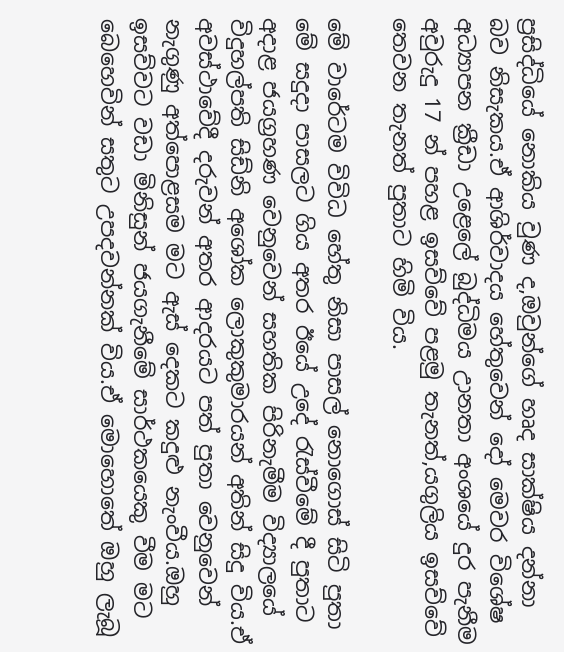ප්‍රසිද්ධියේ නොකිය වුණ ද,ඔවුන්ගේ හෘද සාක්ෂිය දන්නා බව නිසැකය.ඒ ආශිර්වාදය හේතුවෙන් දෝ මෙවර විශේෂ අධ්‍යාපන ක්‍රීඩා උළෙලේ බුද්ධිමය උානතා අංශයේ දුර පැනීම අවුරුදු 17 න් පහළ ඉසව්වේ පළමු තැනත්,යගුලිය ඉසව්වේ තෙවන තැනත් පුතාට හිමි විය.

මේ වාරේටම විවිධ හේතු නිසා පාසල් නොගොස් සිටි පුතා මේ සදුදා පාසලට ගිය අතර ඊයේ උදේ රැස්වීමේ දී පුතාට අදාළ ජයග්‍රහණ වෙනුවෙන් සහතික පිරිනැමීම විද්‍යාලයේ විදුහල්පති සිඩ්නි අශෝක ලොකුකුමාරයන් අතින් සිදු විය.ඒ අවස්ථාවේදී දරුවන් අතර ආදරයට පත් පුතා වෙනුවෙන් නැගුණු අත්පොළසම මට ඇස් දෙකට කදුළු නැංවීය.ඔහු ඉසව්වට වඩා මිනිසුන් ජයගැනීමේ සාර්ථකයෙකු වීම මට බෙහෙවින් සතුට උපදවන්නක් විය.ඒ මොහොතේ ඔහු ලැබූ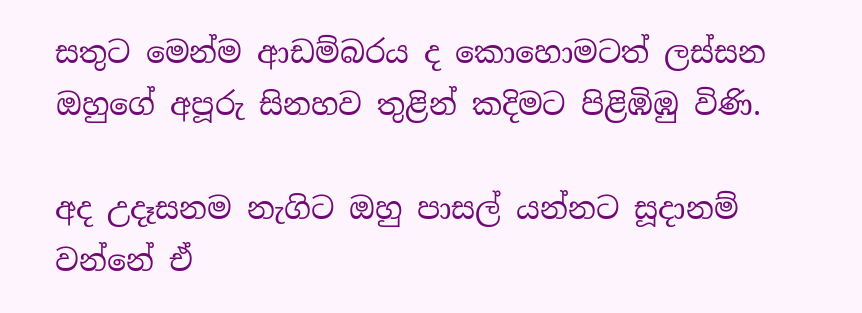සතුට මෙන්ම ආඩම්බරය ද කොහොමටත් ලස්සන ඔහුගේ අපූරු සිනහව තුළින් කදිමට පිළිඹිඹු විණි.

අද උදෑසනම නැගිට ඔහු පාසල් යන්නට සූදානම් වන්නේ ඒ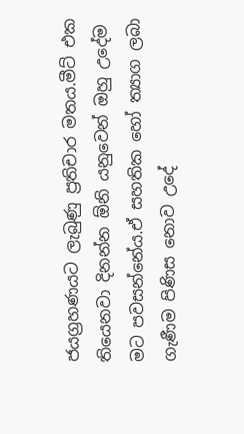ජයග්‍රහණයට ලැබුණු ප්‍රතිචාර මතය.මීට් එක තියෙනවා දිනන්න ඕනි යනුවෙන් ඔහු උදේම මට පවසන්නේය.ඒ සහතික හෝ ත්‍යාග ලබා ගැණීම පිණිස නොව උදේ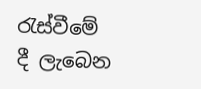රැස්වීමේ දී ලැබෙන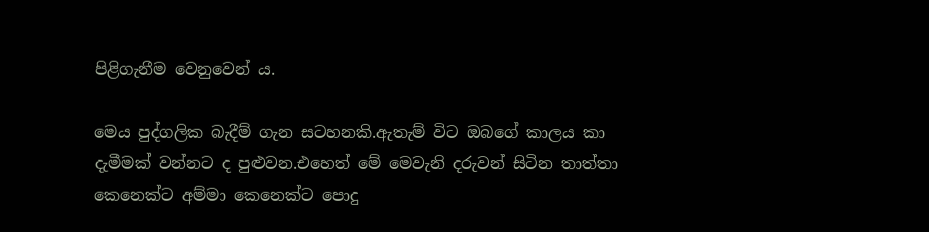පිළිගැනීම වෙනුවෙන් ය.

මෙය පුද්ගලික බැදීම් ගැන සටහනකි.ඇතැම් විට ඔබගේ කාලය කා දැමීමක් වන්නට ද පුළුවන.එහෙත් මේ මෙවැනි දරුවන් සිටින තාත්තා කෙනෙක්ට අම්මා කෙනෙක්ට පොදු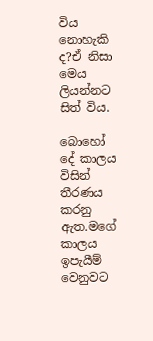විය නොහැකි ද?ඒ නිසා මෙය ලියන්නට සිත් විය.

බොහෝ දේ කාලය විසින් තීරණය කරනු ඇත.මගේ කාලය ඉපැයීම් වෙනුවට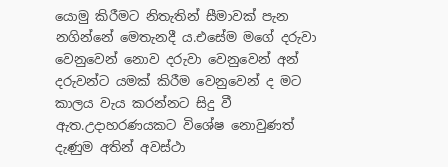යොමු කිරීමට නිතැතින් සීමාවක් පැන නගින්නේ මෙතැනදී ය.එසේම මගේ දරුවා වෙනුවෙන් නොව දරුවා වෙනුවෙන් අන් දරුවන්ට යමක් කිරීම වෙනුවෙන් ද මට කාලය වැය කරන්නට සිදු වී ඇත.උදාහරණයකට විශේෂ නොවුණත් දැණුම අතින් අවස්ථා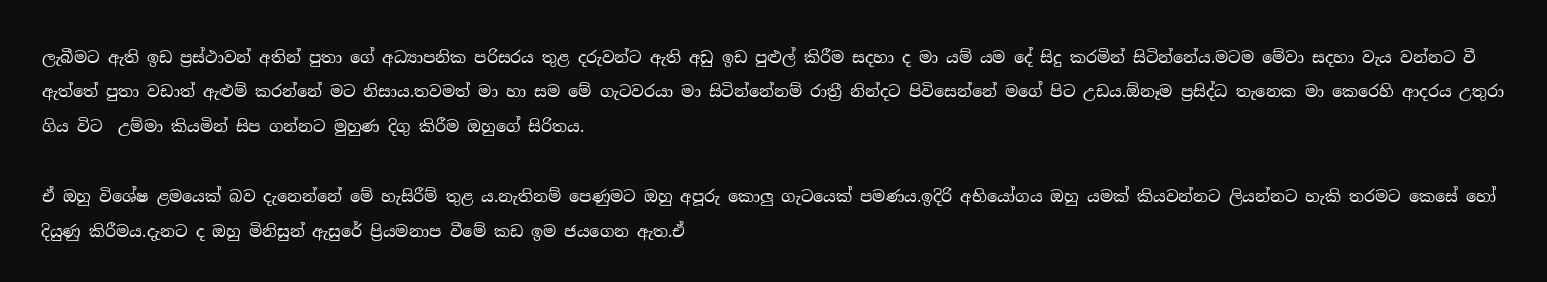ලැබීමට ඇති ඉඩ ප්‍රස්ථාවන් අතින් පුතා ගේ අධ්‍යාපනික පරිසරය තුළ දරුවන්ට ඇති අඩු ඉඩ පුළුල් කිරීම සදහා ද මා යම් යම දේ සිදු කරමින් සිටින්නේය.මටම මේවා සදහා වැය වන්නට වී ඇත්තේ පුතා වඩාත් ඇළුම් කරන්නේ මට නිසාය.තවමත් මා හා සම මේ ගැටවරයා මා සිටින්නේනම් රාත්‍රී නින්දට පිවිසෙන්නේ මගේ පිට උඩය.ඕනෑම ප්‍රසිද්ධ තැනෙක මා කෙරෙහි ආදරය උතුරා ගිය විට  උම්මා කියමින් සිප ගන්නට මුහුණ දිගු කිරීම ඔහුගේ සිරිතය.

ඒ ඔහු‍ විශේෂ ළමයෙක් බව දැනෙන්නේ මේ හැසිරීම් තුළ ය.නැතිනම් පෙණුමට ඔහු අපූරු කොලු ගැටයෙක් පමණය.ඉදිරි අභියෝගය ඔහු යමක් කියවන්නට ලියන්නට හැකි තරමට කෙසේ හෝ දියුණු කිරීමය.දැනට ද ඔහු මිනිසුන් ඇසුරේ ප්‍රියමනාප වීමේ කඩ ඉම ජයගෙන ඇත.ඒ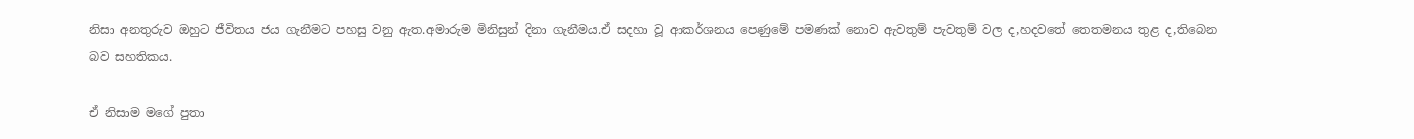නිසා අනතුරුව ඔහුට ජීවිතය ජය ගැනීමට පහසු වනු ඇත.අමාරුම මිනිසුන් දිනා ගැනීමය.ඒ සදහා වූ ආකර්ශනය පෙණුමේ පමණක් නොව ඇවතුම් පැවතුම් වල ද,හදවතේ තෙතමනය තුළ ද,තිබෙන බව සහතිකය.

ඒ නිසාම මගේ පුතා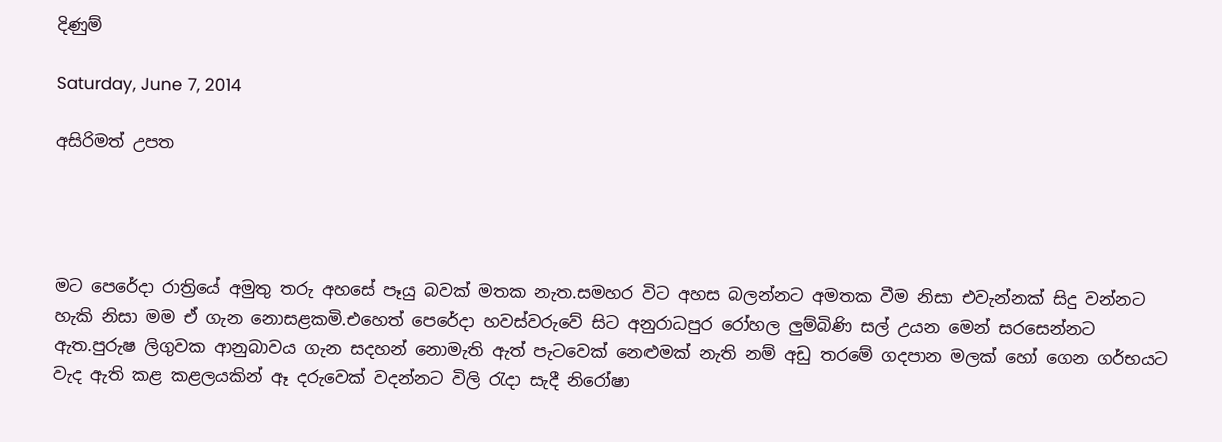දිණුම්

Saturday, June 7, 2014

අසිරිමත් උපත




මට පෙරේදා රාත්‍රියේ අමුතු තරු අහසේ පෑයු බවක් මතක නැත.සමහර විට අහස බලන්නට අමතක වීම නිසා එවැන්නක් සිදු වන්නට හැකි නිසා මම ඒ ගැන නොසළකමි.එහෙත් පෙරේදා හවස්වරුවේ සිට අනුරාධපුර රෝහල ලුම්බිණි සල් උයන මෙන් සරසෙන්නට ඇත.පුරුෂ ලිගුවක ආනුබාවය ගැන සදහන් නොමැති ඇත් පැටවෙක් නෙළුමක් නැති නම් අඩු තරමේ ගදපාන මලක් හෝ ගෙන ගර්භයට වැද ඇති කළ කළලයකින් ඈ දරුවෙක් වදන්නට විලි රැදා සැදී නිරෝෂා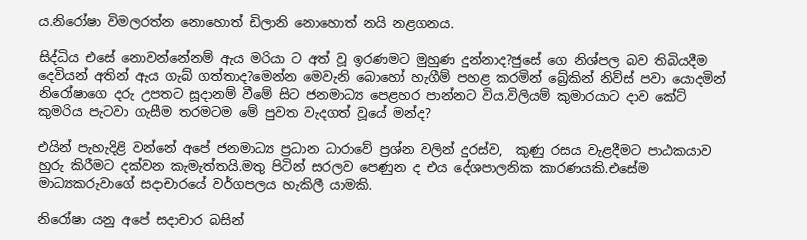ය.නිරෝෂා විමලරත්න නොහොත් ඩිලානි නොහොත් නයි නළගනය.

සිද්ධිය එසේ නොවන්නේනම් ඇය මරියා ට අත් වූ ඉරණමට මුහුණ දුන්නාද?ජුසේ ගෙ නිශ්පල බව තිබියදීම දෙවියන් අතින් ඇය ගැබ් ගත්තාද?මෙන්න මෙවැනි බොහෝ හැගීම් පහළ කරමින් බ්‍රේකින් නිව්ස් පවා යොදමින් නිරෝෂාගෙ දරු උපතට සූදානම් වීමේ සිට ජනමාධ්‍ය පෙළහර පාන්නට විය.විලියම් කුමාරයාට දාව කේට් කුමරිය පැටවා ගැසීම තරමටම මේ පුවත වැදගත් වූයේ මන්ද?

එයින් පැහැදිළි වන්නේ අපේ ජනමාධ්‍ය ප්‍රධාන ධාරාවේ ප්‍රශ්න වලින් දුරස්ව,  කුණු රසය වැළදීමට පාඨකයාව හුරු කිරීමට දක්වන කැමැත්තයි.මතු පිටින් සරලව පෙණුන ද එය දේශපාලනික කාරණයකි.එසේම මාධ්‍යකරුවාගේ සදාචාරයේ වර්ගපලය හැකිලී යාමකි.

නිරෝෂා යනු අපේ සදාචාර බසින්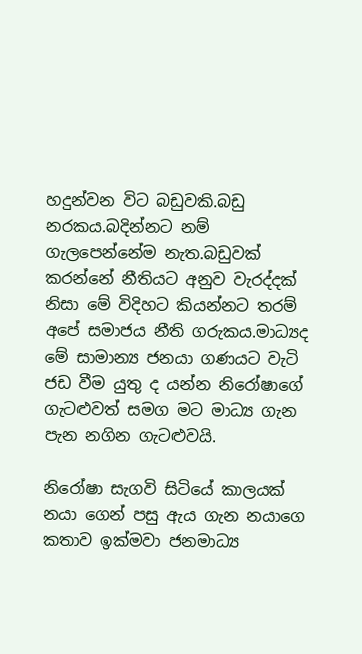හදුන්වන විට බඩුවකි.බඩු නරකය.බදින්නට නම් ගැලපෙන්නේම නැත.බඩුවක් කරන්නේ නීතියට අනුව වැරද්දක් නිසා මේ විදිහට කියන්නට තරම් අපේ සමාජය නීති ගරුකය.මාධ්‍යද මේ සාමාන්‍ය ජනයා ගණයට වැටි ජඩ වීම යුතු ද යන්න නිරෝෂාගේ ගැටළුවත් සමග මට මාධ්‍ය ගැන පැන නගින ගැටළුවයි.

නිරෝෂා සැගවි සිටියේ කාලයක් නයා ගෙන් පසු ඇය ගැන නයාගෙ කතාව ඉක්මවා ජනමාධ්‍ය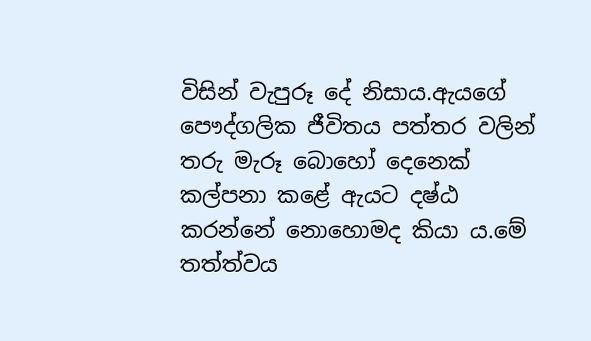විසින් වැපුරූ දේ නිසාය.ඇයගේ පෞද්ගලික ජීවිතය පත්තර වලින් තරු මැරූ බොහෝ දෙනෙක් කල්පනා කළේ ඇයට දෂ්ඨ කරන්නේ නොහොමද කියා ය.මේ තත්ත්වය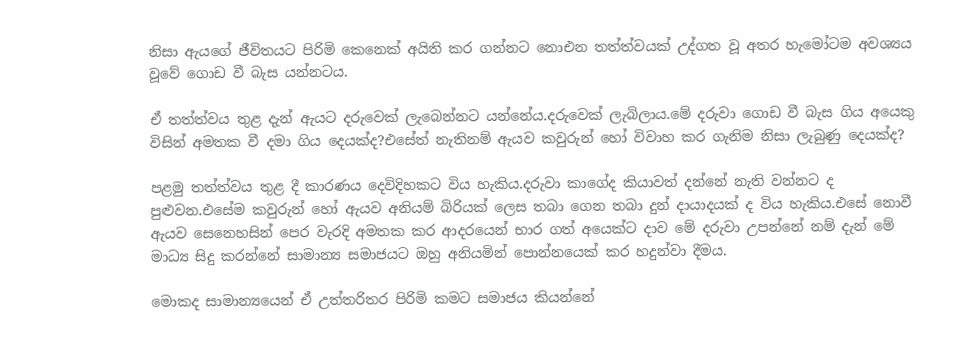නිසා ඇයගේ ජීවිතයට පිරිමි කෙනෙක් අයිති කර ගන්නට නොඑන තත්ත්වයක් උද්ගත වූ අතර හැමෝටම අවශ්‍යය වූවේ ගොඩ වී බැස යන්නටය.

ඒ තත්ත්වය තුළ දැන් ඇයට දරුවෙක් ලැබෙන්නට යන්නේය.දරුවෙක් ලැබිලාය.මේ දරුවා ගොඩ වී බැස ගිය අයෙකු විසින් අමතක වී දමා ගිය දෙයක්ද?එසේත් නැතිනම් ඇයව කවුරුන් හෝ විවාහ කර ගැනිම නිසා ලැබුණු දෙයක්ද?

පළමු තත්ත්වය තුළ දී කාරණය දෙවිදිහකට විය හැකිය.දරුවා කාගේද කියාවත් දන්නේ නැති වන්නට ද පුළුවන.එසේම කවුරුන් හෝ ඇයව අනියම් බිරියක් ලෙස තබා ගෙන තබා දුන් දායාදයක් ද විය හැකිය.එසේ නොවී ඇයව සෙනෙහසින් පෙර වැරදි අමතක කර ආදරයෙන් භාර ගත් අයෙක්ට දාව මේ දරුවා උපන්නේ නම් දැන් මේ මාධ්‍ය සිදු කරන්නේ සාමාන්‍ය සමාජයට ඔහු අනියමින් පොන්නයෙක් කර හදුන්වා දීමය.

මොකද සාමාන්‍යයෙන් ඒ උත්තරිතර පිරිමි කමට සමාජය කියන්නේ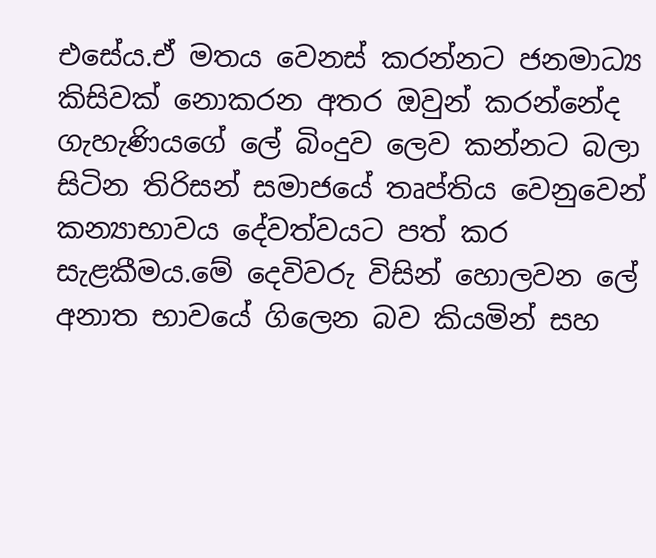එසේය.ඒ මතය වෙනස් කරන්නට ජනමාධ්‍ය කිසිවක් නොකරන අතර ඔවුන් කරන්නේද ගැහැණියගේ ලේ බිංදුව ලෙව කන්නට බලා සිටින තිරිසන් සමාජයේ තෘප්තිය වෙනුවෙන් කන්‍යාභාවය දේවත්වයට පත් කර සැළකීමය.මේ දෙවිවරු විසින් හොලවන ලේ අනාත භාවයේ ගිලෙන බව කියමින් සහ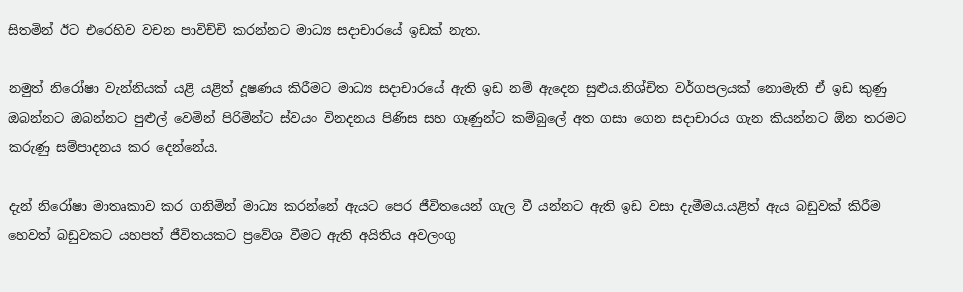සිතමින් ඊට එරෙහිව වචන පාවිච්චි කරන්නට මාධ්‍ය සදාචාරයේ ඉඩක් නැත.

නමුත් නිරෝෂා වැන්නියක් යළි යළිත් දූෂණය කිරීමට මාධ්‍ය සදාචාරයේ ඇති ඉඩ නම් ඇදෙන සුළුය.නිශ්චිත වර්ගපලයක් නොමැති ඒ ඉඩ කුණු ඔබන්නට ඔබන්නට පුළුල් වෙමින් පිරිමින්ට ස්වයං විනදනය පිණිස සහ ගෑණුන්ට කම්බුලේ අත ගසා ගෙන සදාචාරය ගැන කියන්නට ඕන තරමට කරුණු සම්පාදනය කර දෙන්නේය.

දැන් නිරෝෂා මාතෘකාව කර ගනිමින් මාධ්‍ය කරන්නේ ඇයට පෙර ජීවිතයෙන් ගැල වී යන්නට ඇති ඉඩ වසා දැමීමය.යළිත් ඇය බඩුවක් කිරීම හෙවත් බඩුවකට යහපත් ජීවිතයකට ප්‍රවේශ වීමට ඇති අයිතිය අවලංගු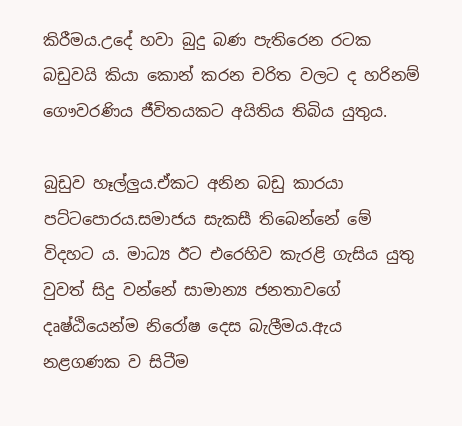කිරීමය.උදේ හවා බුදු බණ පැතිරෙන රටක බඩුවයි කියා කොන් කරන චරිත වලට ද හරිනම් ගෞවරණිය ජීවිතයකට අයිතිය තිබිය යුතුය.

බුඩුව හෑල්ලුය.ඒකට අනින බඩු කාරය‍ා පට්ටපොරය.සමාජය සැකසී තිබෙන්නේ මේ විදහට ය. මාධ්‍ය ඊට එරෙහිව කැරළි ගැසිය යුතු වුවත් සිදු වන්නේ සාමාන්‍ය ජනතාවගේ දෘෂ්ඨියෙන්ම නිරෝෂ දෙස බැලීමය.ඇය නළගණක ව සිටීම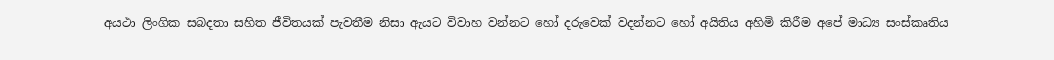අයථා ලිංගික සබදතා සහිත ජීවිතයක් පැවතීම නිසා ඇයට විවාහ වන්නට හෝ දරුවෙක් වදන්නට හෝ අයිතිය අහිමි කිරීම අපේ මාධ්‍ය සංස්කෘතිය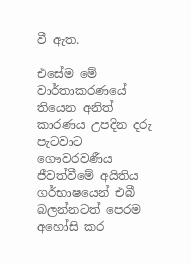වී ඇත.

එසේම මේ වාර්තාකරණයේ තියෙන අනිත් කාරණය උපදින දරු පැටවාට ගෞවරවණීය ජීවත්වීමේ අයිතිය ගර්භාෂයෙන් එබී බලන්නටත් පෙරම අහෝසි කර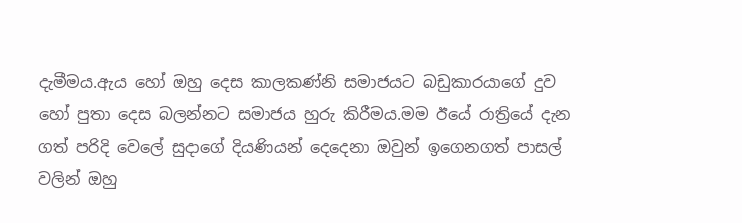දැමීමය.ඇය හෝ ඔහු දෙස කාලකණ්නි සමාජයට බඩුකාරයාගේ දුව හෝ පුතා දෙස බලන්නට සමාජය හුරු කිරීමය.මම ඊයේ රාත්‍රියේ දැන ගත් පරිදි වෙලේ සුදාගේ දියණියන් දෙදෙනා ඔවුන් ඉගෙනගත් පාසල් වලින් ඔහු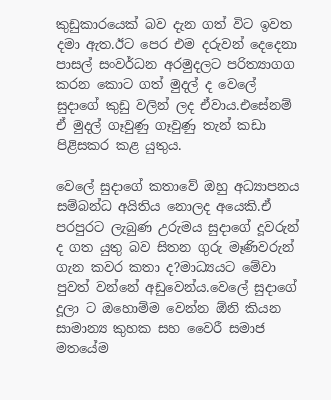කුඩුකාරයෙක් බව දැන ගත් විට ඉවත දමා ඇත.ඊට පෙර එම දරුවන් දෙදෙනා පාසල් සංවර්ධන අරමුදලට පරිත්‍යාගග කරන කොට ගත් මුදල් ද වෙලේ සුදාගේ කුඩු වලින් ලද ඒවාය.එසේනම් ඒ මුදල් ගෑවුණු ගෑවුණු තැන් කඩා පිළිසකර කළ යුතුය.

වෙල‍ේ සුදාගේ කතාවේ ඔහු අධ්‍යාපනය සම්බන්ධ අයිතිය නොලද අයෙකි.ඒ පරපුරට ලැබුණ උරුමය සුදාගේ දූවරුන් ද ගත යුතු බව සිතන ගුරු මෑණිවරුන් ගැන කවර කතා ද?මාධ්‍යයට මේවා පුවත් වන්නේ අඩුවෙන්ය.වෙලේ සුදාගේ දූලා ට ඔහොම්ම වෙන්න ඕනි කියන සාමාන්‍ය කුහක සහ වෛරී සමාජ මතයේම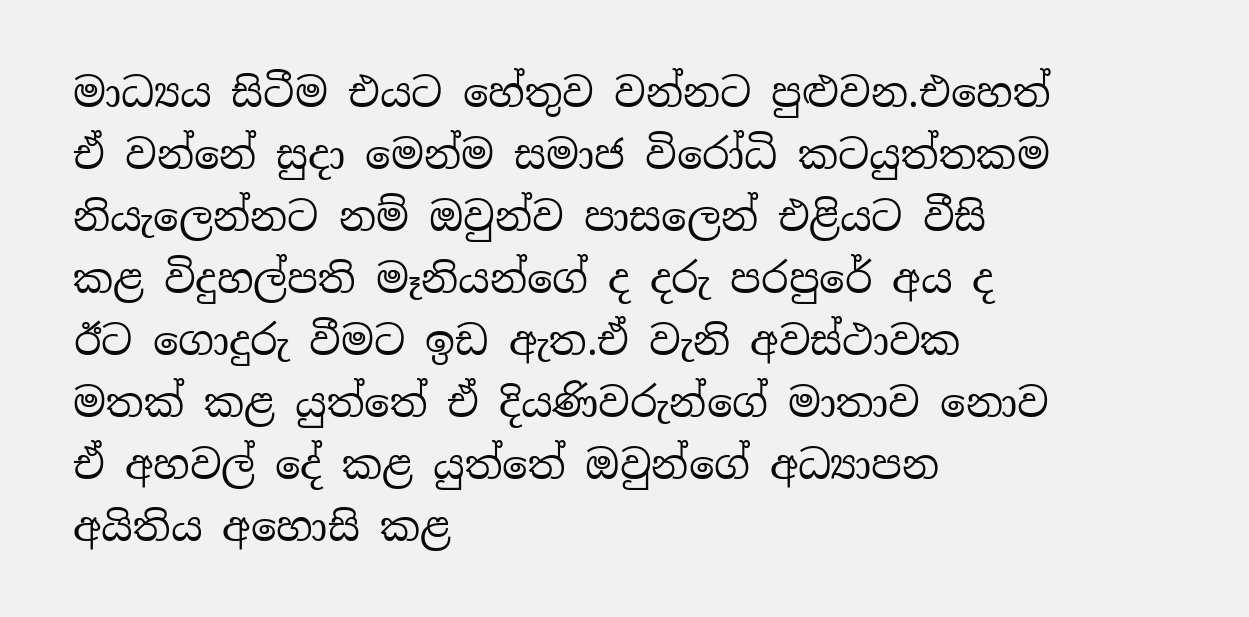මාධ්‍යය සිටීම එයට හේතුව වන්නට පුළුවන.එහෙත් ඒ වන්නේ සුදා මෙන්ම සමාජ විරෝධි කටයුත්තකම නියැලෙන්නට නම් ඔවුන්ව පාසලෙන් එළියට වීසි කළ විදුහල්පති මෑනියන්ගේ ද දරු පරපුරේ අය ද ඊට ගොදුරු වීමට ඉඩ ඇත.ඒ වැනි අවස්ථාවක මතක් කළ යුත්තේ ඒ දියණිවරුන්ගේ මාතාව නොව ඒ අහවල් දේ කළ යුත්තේ ඔවුන්ගේ අධ්‍යාපන අයිතිය අහොසි කළ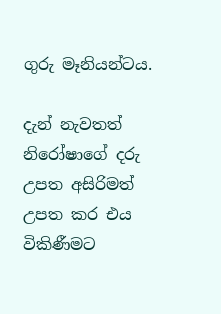ගුරු මෑනියන්ටය.

දැන් නැවතත් නිරෝෂාගේ දරු උපත අසිරිමත් උපත කර එය විකිණීමට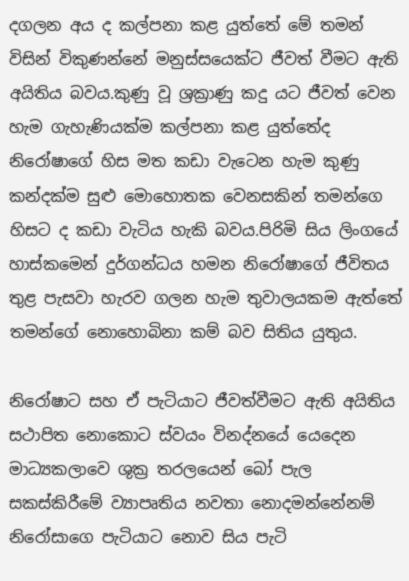දගලන අය ද කල්පනා කළ යුත්තේ මේ තමන් විසින් විකුණන්නේ මනුස්සයෙක්ට ජීවත් වීමට ඇති අයිතිය බවය.කුණු වූ ශ්‍රක්‍රාණු කදු යට ජීවත් වෙන හැම ගැහැණියක්ම කල්පනා කළ යුත්තේද නිරෝෂාගේ හිස මත කඩා වැටෙන හැම කුණු කන්දක්ම සුළු මොහොතක වෙනසකින් තමන්ගෙ හිසට ද කඩා වැටිය හැකි බවය.පිරිමි සිය ලිංගයේ හාස්කමෙන් දුර්ගන්ධය හමන නිරෝෂාගේ ජීවිතය තුළ පැසවා හැරව ගලන හැම තුවාලයකම ඇත්තේ තමන්ගේ නොහොබිනා කම් බව සිතිය යුතුය.

නිරෝෂාට සහ ඒ පැටියාට ජීවත්වීමට ඇති අයිතිය සථාපිත නොක‍ොට ස්වයං විනද්නයේ යෙදෙන මාධ්‍යකලාවෙ ශුක්‍ර තරලයෙන් බෝ පැල සකස්කිරීමේ ව්‍යාපෘතිය නවතා නොදමන්නේනම් නිරෝසාගෙ පැටියාට නොව සිය පැටි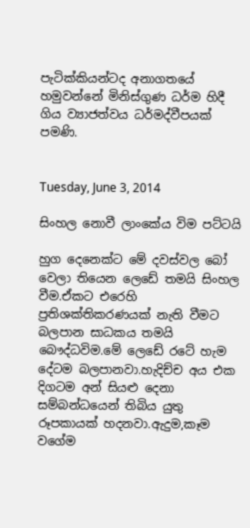පැටික්කියන්ටද අනාගතයේ හමුවන්නේ මිනිස්ගුණ ධර්ම හිදී ගිය ව්‍යාජත්වය ධර්මද්වීපයක් පමණි.


Tuesday, June 3, 2014

සිංහල නොවී ලාංකේය විම පට්ටයි

හුග දෙනෙක්ට මේ දවස්වල බෝ වෙලා තියෙන ලෙඩේ තමයි සිංහල වීම.ඒකට එරෙහි ප්‍රතිශක්තිකරණයක් නැති වීමට බලපාන සාධකය තමයි බෞද්ධවිම.මේ ලෙඩේ ‍රටේ හැම දේටම බලපානවා.හැදිච්ච අය එක දිගටම අන් සියළු දෙනා සම්බන්ධයෙන් තිබිය යුතු රූපකායක් හදනවා.ඇදුම,කෑම වගේම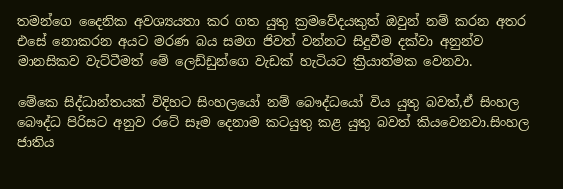තමන්ගෙ දෛනික අවශ්‍යයතා කර ගත යුතු ක්‍රමවේදයකුත් ඔවුන් නම් කරන අතර එසේ නොකරන අයට මරණ බය සමග ජිවත් වන්නට සිදුවීම දක්වා අනුන්ව මානසිකව වැට්ටීමත් මේ ලෙඩ්ඩුන්ගෙ වැඩක් හැටියට ක්‍රියාත්මක වෙනවා.

මේකෙ සිද්ධාන්තයක් විදිහට සිංහලයෝ නම් බෞද්ධයෝ විය යුතු බවත්,ඒ සිංහල බෞද්ධ පිරිසට අනුව රටේ සෑම දෙනාම කටයුතු කළ යුතු බවත් කියවෙනවා.සිංහල ජාතිය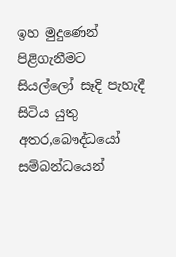ඉහ මුදුණෙන් පිළිගැනීමට සියල්ලෝ සෑදි පැහැදී සිටිය යුතු අතර,බෞද්ධයෝ සම්බන්ධයෙන්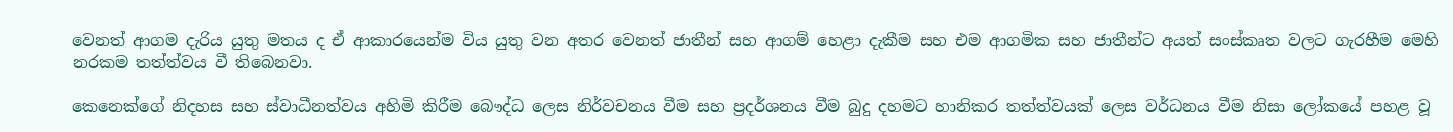වෙනත් ආගම දැරිය යුතු මතය ද ඒ ආකාරයෙන්ම විය යුතු වන අතර වෙනත් ජාතීන් සහ ආගම් හෙළා දැකීම සහ එම ආගමික සහ ජාතීන්ට අයත් සංස්කෘත වලට ගැරහීම මෙහි නරකම තත්ත්වය වී තිබෙනවා.

කෙනෙක්ගේ නිදහස සහ ස්වාධීනත්වය අහිමි කිරීම බෞද්ධ ලෙස නිර්වචනය වීම සහ ප්‍රදර්ශනය වීම බුදු දහමට හානිකර තත්ත්වයක් ලෙස වර්ධනය වීම නිසා ලෝකයේ පහළ වූ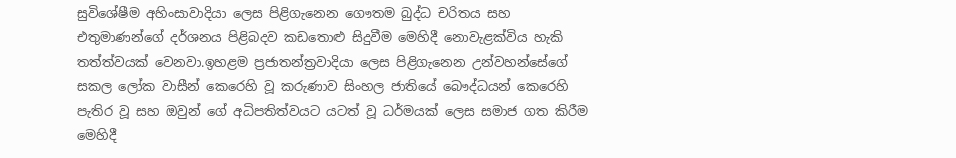සුවිශේෂීම අහිංසාවාදියා ලෙස පිළිගැනෙන ගෞතම බුද්ධ චරිතය සහ එතුමාණන්ගේ දර්ශනය පිළිබදව කඩතොළු සිදුවීම මෙහිදී නොවැළක්විය හැකි තත්ත්වයක් වෙනවා.ඉහළම ප්‍රජාතන්ත්‍රවාදියා ලෙස පිළිගැනෙන උන්වහන්සේගේ සකල ලෝක වාසීන් කෙරෙහි වූ කරුණාව සිංහල ජාතියේ බෞද්ධයන් කෙරෙහි පැතිර වූ සහ ඔවුන් ගේ අධිපතිත්වයට යටත් වූ ධර්මයක් ලෙස සමාජ ගත කිරීම මෙහිදී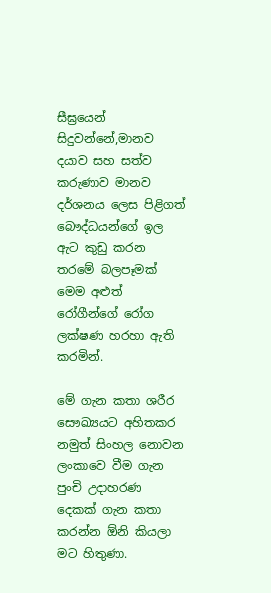සීඝ්‍රයෙන් සිදුවන්නේ,මානව දයාව සහ සත්ව කරුණාව මානව දර්ශනය ලෙස පිළිගත් බෞද්ධයන්ගේ ඉල ඇට කුඩු කරන තරමේ බලපෑමක් මෙම අළුත් රෝගීන්ගේ රෝග ලක්ෂණ හරහා ඇති කරමින්.

මේ ගැන කතා ශරීර සෞඛ්‍යයට අහිතකර නමුත් සිංහල නොවන ලංකාවෙ වීම ගැන පුංචි උදාහරණ දෙකක් ගැන කතා කරන්න ඕනි කියලා මට හිතුණා.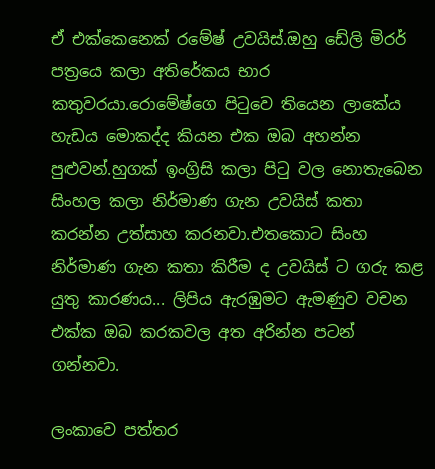ඒ එක්කෙනෙක් රමේෂ් උවයිස්.ඔහු ඩේලි මිරර් පත්‍රයෙ කලා අතිරේකය භාර කතුවරයා.රොමේෂ්ගෙ පිටුවෙ තියෙන ලාකේය හැඩය මොකද්ද කියන එක ඔබ අහන්න පුළුවන්.හුගක් ඉංග්‍රිසි කලා පිටු වල නොතැබෙන සිංහල කලා නිර්මාණ ගැන උවයිස් කතා කරන්න උත්සාහ කරනවා.එතකොට සිංහ නිර්මාණ ගැන කතා කිරීම ද උවයිස් ට ගරු කළ යුතු කාරණය... ලිපිය ඇරඹුමට ඇමණුව වචන එක්ක ඔබ කරකවල අත අරින්න පටන් ගන්නවා.

ලංකාවෙ පත්තර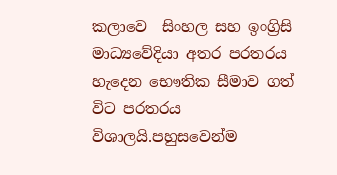කලාවෙ  සිංහල සහ ඉංග්‍රිසි මාධ්‍යවේදියා අතර පරතරය හැදෙන භෞතික සීමාව ගත් විට පරතරය විශාලයි.පහුසවෙන්ම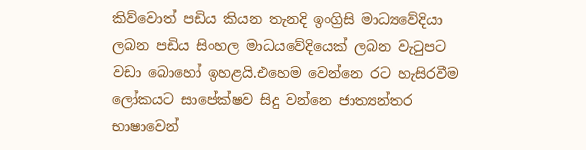කිව්වොත් පඩිය කියන තැනදි ඉංග්‍රිසි මාධ්‍යවේදියා ලබන පඩිය සිංහල මාධයවේදියෙක් ලබන වැටුපට වඩා බොහෝ ඉහළයි.එහෙම වෙන්නෙ රට හැසිරවීම ලෝකයට සාපේක්ෂව සිදු වන්නෙ ජාත්‍යන්තර භාෂාවෙන්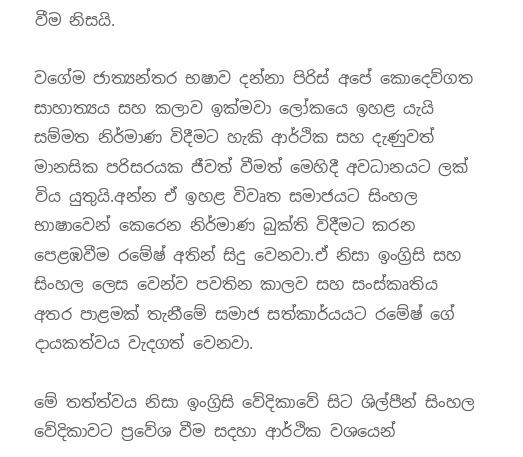වීම නිසයි.

වගේම ජාත්‍යන්තර භෂාව දන්නා පිරිස් අපේ කොදෙව්ගත සාහාත්‍යය සහ කලාව ඉක්මවා ලෝකයෙ ඉහළ යැයි සම්මත නිර්මාණ විදීමට හැකි ආර්ථික සහ දැණුවත් මානසික පරිසරයක ජීවත් වීමත් මෙහිදී අවධානයට ලක් විය යුතුයි.අන්න ඒ ඉහළ විවෘත සමාජයට සිංහල භාෂාවෙන් කෙරෙන නිර්මාණ බුක්ති විදීමට කරන පෙළඹවීම රමේෂ් අතින් සිදු වෙනවා.ඒ නිසා ඉංග්‍රිසි සහ සිංහල ලෙස වෙන්ව පවතින කාලව සහ සංස්කෘතිය අතර පාළමක් තැනීමේ සමාජ සත්කාර්යයට රමේෂ් ගේ දායකත්වය වැදගත් වෙනවා.

මේ තත්ත්වය නිසා ඉංග්‍රිසි වේදිකාවේ සිට ශිල්පීන් සිංහල වේදිකාවට ප්‍රවේශ වීම සදහා ආර්ථික වශයෙන්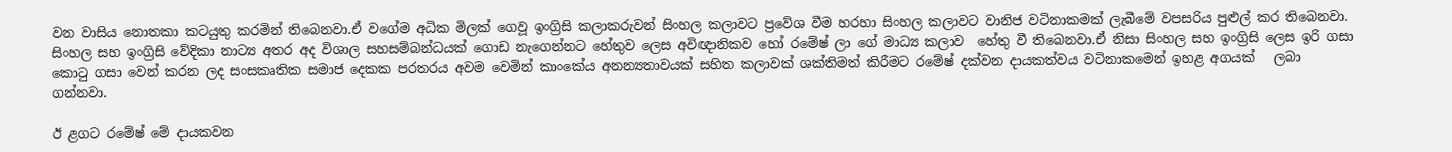වන වාසිය නොතකා කටයුතු කරමින් තිබෙනවා.ඒ වගේම අධික මිලක් ගෙවූ ඉංග්‍රිසි කලාකරුවන් සිංහල කලාවට ප්‍රවේශ වීම හරහා සිංහල කලාවට වානිජ වටිනාකමක් ලැබීමේ වපසරිය පුළුල් කර තිබෙනවා.
සිංහල සහ ඉංග්‍රිසි වේදිකා නාට්‍ය අතර අද විශාල සහසම්බන්ධයක් ගොඩ නැගෙන්නට හේතුව ලෙස අවිඥානිකව හෝ රමේෂ් ලා ගේ මාධ්‍ය කලාව  හේතු වී තිබෙනවා.ඒ නිසා සිංහල සහ ඉංග්‍රිසි ලෙස ඉරි ගසා කොටු ගසා වෙන් කරන ලද සංසකෘතික සමාජ දෙකක පරතරය අවම වෙමින් කාංකේය අනන්‍යතාවයක් සහිත කලාවක් ශක්තිමත් කිරීමට රමේෂ් දක්වන දායකත්වය වටිනාකමෙන් ඉහළ අගයක්   ලබා ගන්නවා.

ඊ ළගට රමේෂ් මේ දායකවන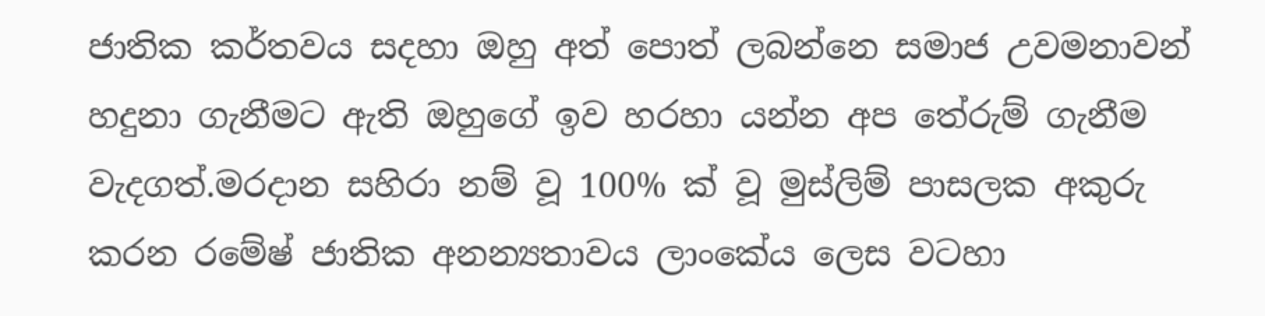ජාතික කර්තවය සදහා ඔහු අත් පොත් ලබන්නෙ සමාජ උවමනාවන් හදුනා ගැනීමට ඇති ඔහුගේ ඉව හරහා යන්න අප තේරුම් ගැනීම වැදගත්.මරදාන සහිරා නම් වූ 100% ක් වූ මුස්ලිම් පාසලක අකුරු කරන රමේෂ් ජාතික අනන්‍යතාවය ලාංකේය ලෙස වටහා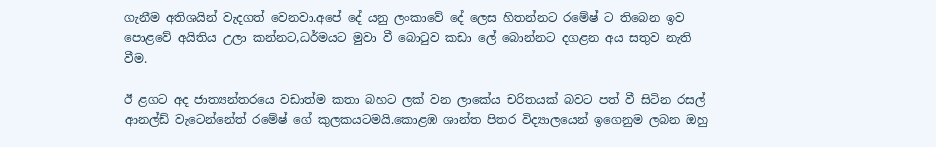ගැනීම අතිශයින් වැදගත් වෙනවා.අපේ දේ යනු ලංකාවේ දේ ලෙස හිතන්නට රමේෂ් ට තිබෙන ඉව පොළවේ අයිතිය උලා කන්නට,ධර්මයට මුවා වී බොටුව කඩා ලේ බොන්නට දගළන අය සතුව නැති වීම.

ඊ ළගට අද ජාත්‍යන්තරයෙ වඩාත්ම කතා බහට ලක් වන ලාකේය චරිතයක් බවට පත් වී සිටින රසල් ආනල්ඩ් වැටෙන්නේත් රමේෂ් ගේ කුලකයටමයි.කොළඹ ශාන්ත පිතර විද්‍යාලයෙන් ඉගෙනුම ලබන ඔහු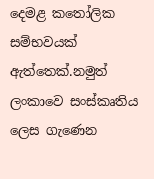දෙමළ කතෝලික සම්භවයක් ඇත්තෙක්.නමුත් ලංකාවෙ සංස්කෘතිය ලෙස ගැණෙන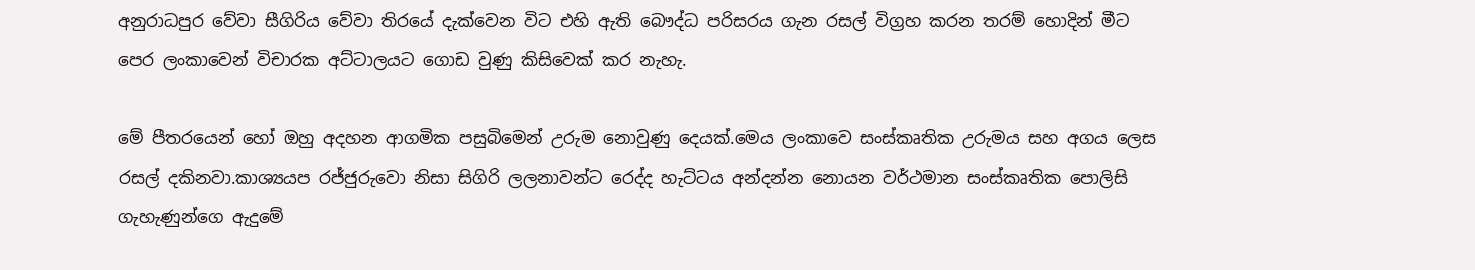අනුරාධපුර වේවා සීගිරිය වේවා තිරයේ දැක්වෙන විට එහි ඇති බෞද්ධ පරිසරය ගැන රසල් විග්‍රහ කරන තරම් හොදින් මීට පෙර ලංකාවෙන් විචාරක අට්ටාලයට ගොඩ වුණු කිසිවෙක් කර නැහැ.

මේ පීතරයෙන් හෝ ඔහු අදහන ආගමික පසුබිමෙන් උරුම නොවුණු දෙයක්.මෙය ලංකාවෙ සංස්කෘතික උරුමය සහ අගය ලෙස රසල් දකිනවා.කාශ්‍යයප රජ්ජුරුවො නිසා සිගිරි ලලනාවන්ට රෙද්ද හැට්ටය අන්දන්න නොයන වර්ථමාන සංස්කෘතික පොලිසි ගැහැණුන්ගෙ ඇදුමේ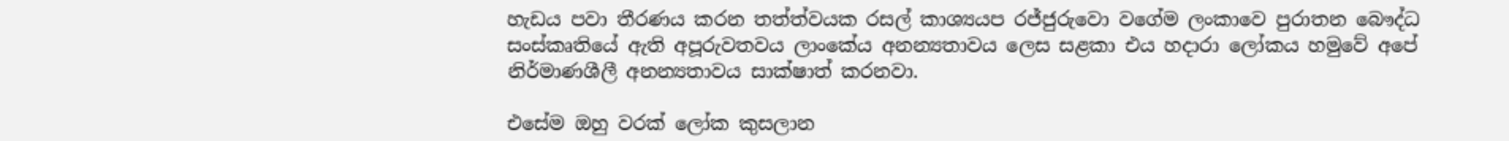හැඩය පවා තීරණය කරන තත්ත්වයක රසල් කාශ්‍යයප රජ්ජුරුවො වගේම ලංකාවෙ පුරාතන බෞද්ධ සංස්කෘතියේ ඇති අපූරුවතවය ලාංකේය අනන්‍යතාවය ලෙස සළකා එය හදාරා ලෝකය හමුවේ අපේ නිර්මාණශීලී අනන්‍යතාවය සාක්ෂාත් කරනවා.

එසේම ඔහු වරක් ලෝක කුසලාන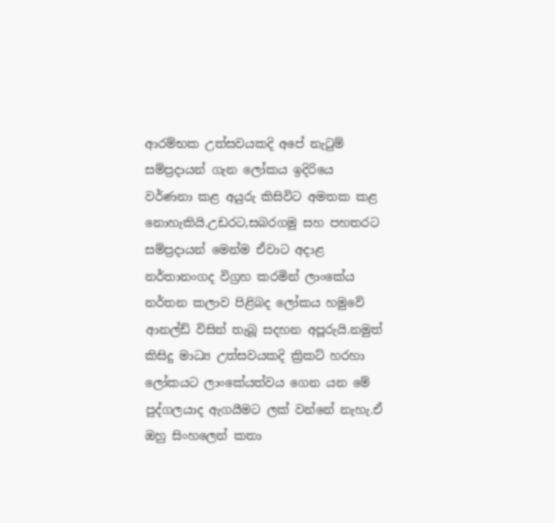ආරම්භක උත්සවයකදි අපේ නැටුම් සම්ප්‍රදායන් ගැන ලෝකය ඉදිරියෙ වර්ණනා කළ අයුරු කිසිවිට අමතක කළ නොහැකියි.උඩරට,සබරගමු සහ පහතරට සම්ප්‍රදායන් මෙන්ම ඒවාට අදාළ නර්තානංගද විග්‍රහ කරමින් ලාංකේය නර්තන කලාව පිළිබද ලෝකය හමුවේ ආනල්ඩ් විසින් තැබූ සදහන අපූරුයි.නමුත් කිසිදු මාධ්‍ය උත්සවයකදි ක්‍රිකට් හරහා ලෝකයට ලාංකේයත්වය ගෙන යන මේ පුද්ගලයාද ඇගයීමට ලක් වන්නේ නැහැ.ඒ ඔහු සිංහලෙන් කතා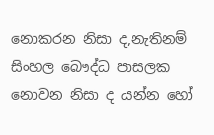නොකරන නිසා ද,නැතිනම් සිංහල බෞද්ධ පාසලක නොවන නිසා ද යන්න හෝ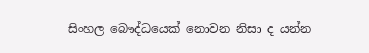සිංහල බෞද්ධයෙක් නොවන නිසා ද යන්න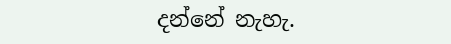දන්නේ නැහැ.